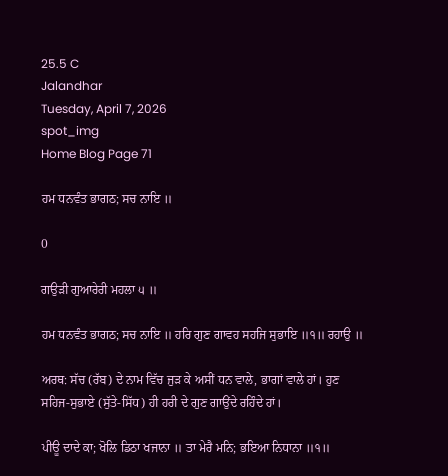25.5 C
Jalandhar
Tuesday, April 7, 2026
spot_img
Home Blog Page 71

ਹਮ ਧਨਵੰਤ ਭਾਗਠ; ਸਚ ਨਾਇ ॥

0

ਗਉੜੀ ਗੁਆਰੇਰੀ ਮਹਲਾ ੫ ॥

ਹਮ ਧਨਵੰਤ ਭਾਗਠ; ਸਚ ਨਾਇ ॥ ਹਰਿ ਗੁਣ ਗਾਵਹ ਸਹਜਿ ਸੁਭਾਇ ॥੧॥ ਰਹਾਉ ॥

ਅਰਥ: ਸੱਚ (ਰੱਬ) ਦੇ ਨਾਮ ਵਿੱਚ ਜੁੜ ਕੇ ਅਸੀਂ ਧਨ ਵਾਲੇ, ਭਾਗਾਂ ਵਾਲੇ ਹਾਂ। ਹੁਣ ਸਹਿਜ-ਸੁਭਾਏ (ਸੁੱਤੇ-ਸਿੱਧ) ਹੀ ਹਰੀ ਦੇ ਗੁਣ ਗਾਉਂਦੇ ਰਹਿੰਦੇ ਹਾਂ।

ਪੀਊ ਦਾਦੇ ਕਾ; ਖੋਲਿ ਡਿਠਾ ਖਜਾਨਾ ॥ ਤਾ ਮੇਰੈ ਮਨਿ; ਭਇਆ ਨਿਧਾਨਾ ॥੧॥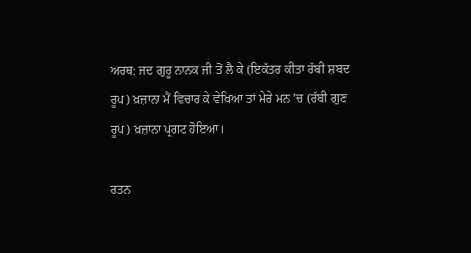ਅਰਥ: ਜਦ ਗੁਰੂ ਨਾਨਕ ਜੀ ਤੋਂ ਲੈ ਕੇ (ਇਕੱਤਰ ਕੀਤਾ ਰੱਬੀ ਸ਼ਬਦ ਰੂਪ) ਖ਼ਜ਼ਾਨਾ ਮੈਂ ਵਿਚਾਰ ਕੇ ਵੇਖਿਆ ਤਾਂ ਮੇਰੇ ਮਨ ’ਚ (ਰੱਬੀ ਗੁਣ ਰੂਪ) ਖ਼ਜ਼ਾਨਾ ਪ੍ਰਗਟ ਹੋਇਆ।

ਰਤਨ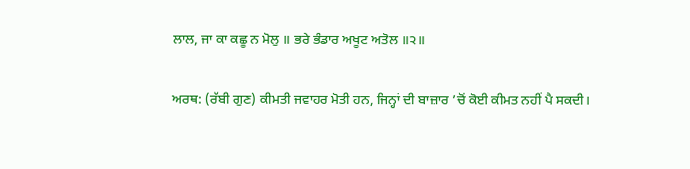ਲਾਲ, ਜਾ ਕਾ ਕਛੂ ਨ ਮੋਲੁ ॥ ਭਰੇ ਭੰਡਾਰ ਅਖੂਟ ਅਤੋਲ ॥੨॥

ਅਰਥ: (ਰੱਬੀ ਗੁਣ) ਕੀਮਤੀ ਜਵਾਹਰ ਮੋਤੀ ਹਨ, ਜਿਨ੍ਹਾਂ ਦੀ ਬਾਜ਼ਾਰ ’ਚੋਂ ਕੋਈ ਕੀਮਤ ਨਹੀਂ ਪੈ ਸਕਦੀ।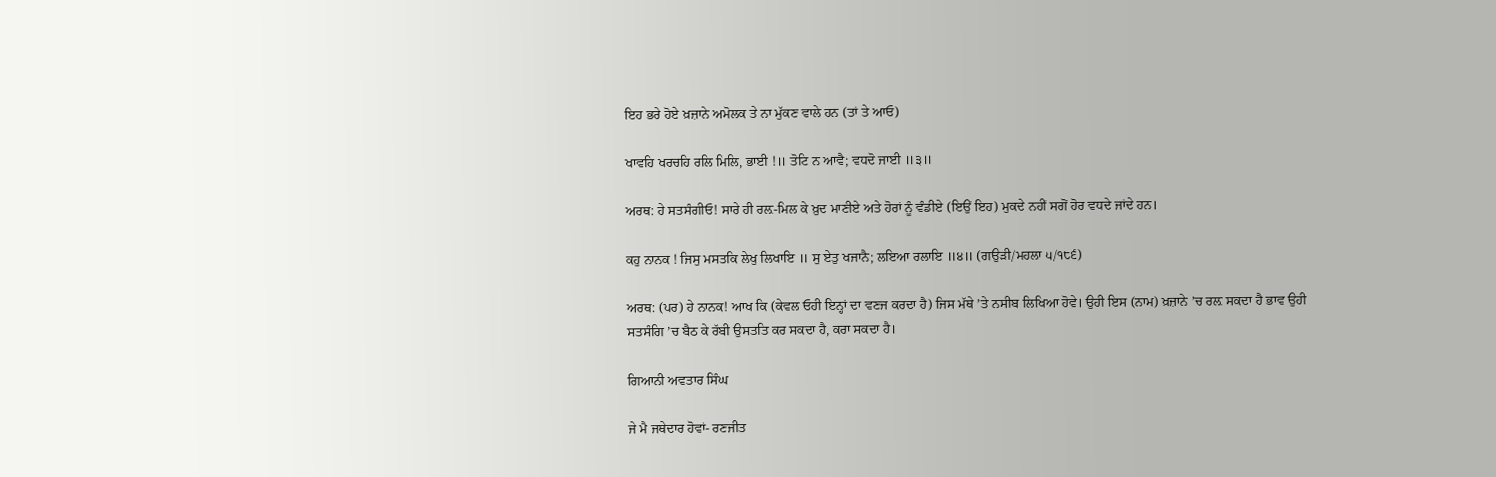ਇਹ ਭਰੇ ਹੋਏ ਖ਼ਜ਼ਾਨੇ ਅਮੋਲਕ ਤੇ ਨਾ ਮੁੱਕਣ ਵਾਲੇ ਹਨ (ਤਾਂ ਤੇ ਆਓ)

ਖਾਵਹਿ ਖਰਚਹਿ ਰਲਿ ਮਿਲਿ, ਭਾਈ !॥ ਤੋਟਿ ਨ ਆਵੈ; ਵਧਦੋ ਜਾਈ ॥੩॥

ਅਰਥ: ਹੇ ਸਤਸੰਗੀਓ! ਸਾਰੇ ਹੀ ਰਲ਼-ਮਿਲ ਕੇ ਖ਼ੁਦ ਮਾਣੀਏ ਅਤੇ ਹੋਰਾਂ ਨੂੰ ਵੰਡੀਏ (ਇਉਂ ਇਹ) ਮੁਕਦੇ ਨਹੀਂ ਸਗੋਂ ਹੋਰ ਵਧਦੇ ਜਾਂਦੇ ਹਨ।

ਕਹੁ ਨਾਨਕ ! ਜਿਸੁ ਮਸਤਕਿ ਲੇਖੁ ਲਿਖਾਇ ॥ ਸੁ ਏਤੁ ਖਜਾਨੈ; ਲਇਆ ਰਲਾਇ ॥੪॥ (ਗਉੜੀ/ਮਹਲਾ ੫/੧੮੬)

ਅਰਥ: (ਪਰ) ਹੇ ਨਾਨਕ! ਆਖ ਕਿ (ਕੇਵਲ ਓਹੀ ਇਨ੍ਹਾਂ ਦਾ ਵਣਜ ਕਰਦਾ ਹੈ) ਜਿਸ ਮੱਥੇ ’ਤੇ ਨਸੀਬ ਲਿਖਿਆ ਹੋਵੇ। ਉਹੀ ਇਸ (ਨਾਮ) ਖ਼ਜ਼ਾਨੇ ’ਚ ਰਲ਼ ਸਕਦਾ ਹੈ ਭਾਵ ਉਹੀ ਸਤਸੰਗਿ ’ਚ ਬੈਠ ਕੇ ਰੱਬੀ ਉਸਤਤਿ ਕਰ ਸਕਦਾ ਹੈ, ਕਰਾ ਸਕਦਾ ਹੈ।

ਗਿਆਨੀ ਅਵਤਾਰ ਸਿੰਘ

ਜੇ ਮੈ ਜਥੇਦਾਰ ਹੋਵਾਂ- ਰਣਜੀਤ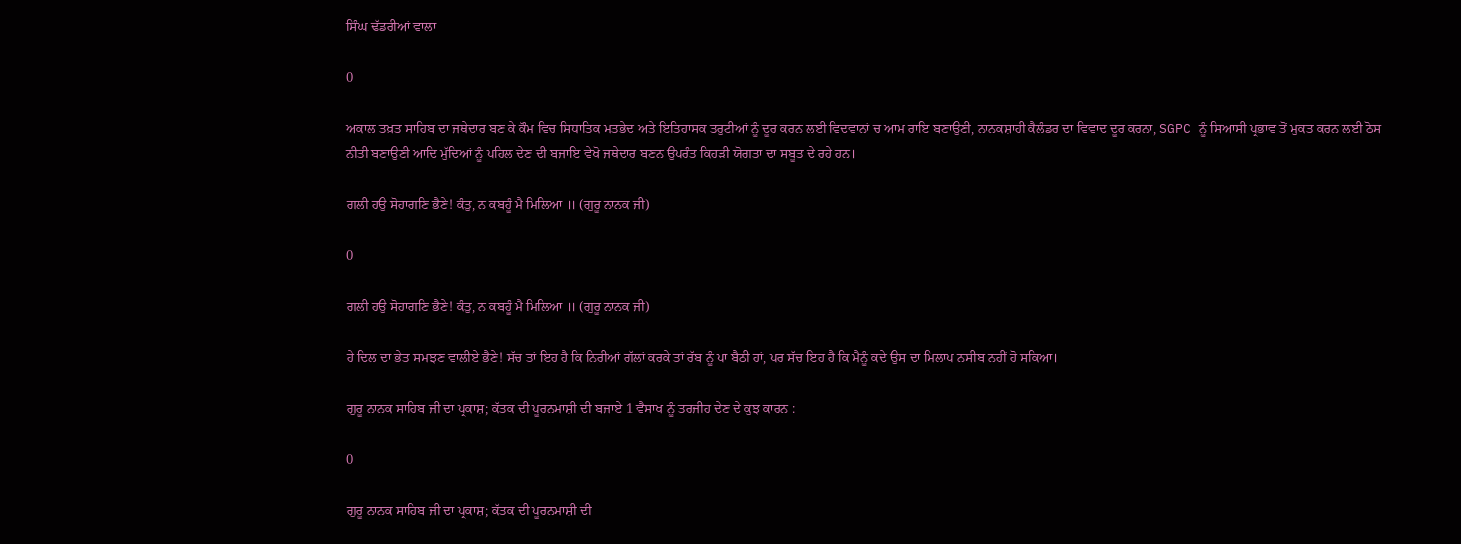ਸਿੰਘ ਢੱਡਰੀਆਂ ਵਾਲਾ

0

ਅਕਾਲ ਤਖ਼ਤ ਸਾਹਿਬ ਦਾ ਜਥੇਦਾਰ ਬਣ ਕੇ ਕੌਮ ਵਿਚ ਸਿਧਾਤਿਕ ਮਤਭੇਦ ਅਤੇ ਇਤਿਹਾਸਕ ਤਰੁਟੀਆਂ ਨੂੰ ਦੂਰ ਕਰਨ ਲਈ ਵਿਦਵਾਨਾਂ ਚ ਆਮ ਰਾਇ ਬਣਾਉਣੀ, ਨਾਨਕਸ਼ਾਹੀ ਕੈਲੰਡਰ ਦਾ ਵਿਵਾਦ ਦੂਰ ਕਰਨਾ, SGPC ਨੂੰ ਸਿਆਸੀ ਪ੍ਰਭਾਵ ਤੋਂ ਮੁਕਤ ਕਰਨ ਲਈ ਠੋਸ ਨੀਤੀ ਬਣਾਉਣੀ ਆਦਿ ਮੁੱਦਿਆਂ ਨੂੰ ਪਹਿਲ ਦੇਣ ਦੀ ਬਜਾਇ ਵੇਖੋ ਜਥੇਦਾਰ ਬਣਨ ਉਪਰੰਤ ਕਿਹੜੀ ਯੋਗਤਾ ਦਾ ਸਬੂਤ ਦੇ ਰਹੇ ਹਨ।

ਗਲੀ ਹਉ ਸੋਹਾਗਣਿ ਭੈਣੇ! ਕੰਤੁ, ਨ ਕਬਹੂੰ ਮੈ ਮਿਲਿਆ ॥ (ਗੁਰੂ ਨਾਨਕ ਜੀ)

0

ਗਲੀ ਹਉ ਸੋਹਾਗਣਿ ਭੈਣੇ! ਕੰਤੁ, ਨ ਕਬਹੂੰ ਮੈ ਮਿਲਿਆ ॥ (ਗੁਰੂ ਨਾਨਕ ਜੀ)

ਹੇ ਦਿਲ ਦਾ ਭੇਤ ਸਮਝਣ ਵਾਲੀਏ ਭੈਣੇ! ਸੱਚ ਤਾਂ ਇਹ ਹੈ ਕਿ ਨਿਰੀਆਂ ਗੱਲਾਂ ਕਰਕੇ ਤਾਂ ਰੱਬ ਨੂੰ ਪਾ ਬੈਠੀ ਹਾਂ, ਪਰ ਸੱਚ ਇਹ ਹੈ ਕਿ ਮੈਨੂੰ ਕਦੇ ਉਸ ਦਾ ਮਿਲਾਪ ਨਸੀਬ ਨਹੀਂ ਹੋ ਸਕਿਆ।

ਗੁਰੂ ਨਾਨਕ ਸਾਹਿਬ ਜੀ ਦਾ ਪ੍ਰਕਾਸ਼; ਕੱਤਕ ਦੀ ਪੂਰਨਮਾਸ਼ੀ ਦੀ ਬਜਾਏ 1 ਵੈਸਾਖ ਨੂੰ ਤਰਜੀਹ ਦੇਣ ਦੇ ਕੁਝ ਕਾਰਨ :

0

ਗੁਰੂ ਨਾਨਕ ਸਾਹਿਬ ਜੀ ਦਾ ਪ੍ਰਕਾਸ਼; ਕੱਤਕ ਦੀ ਪੂਰਨਮਾਸ਼ੀ ਦੀ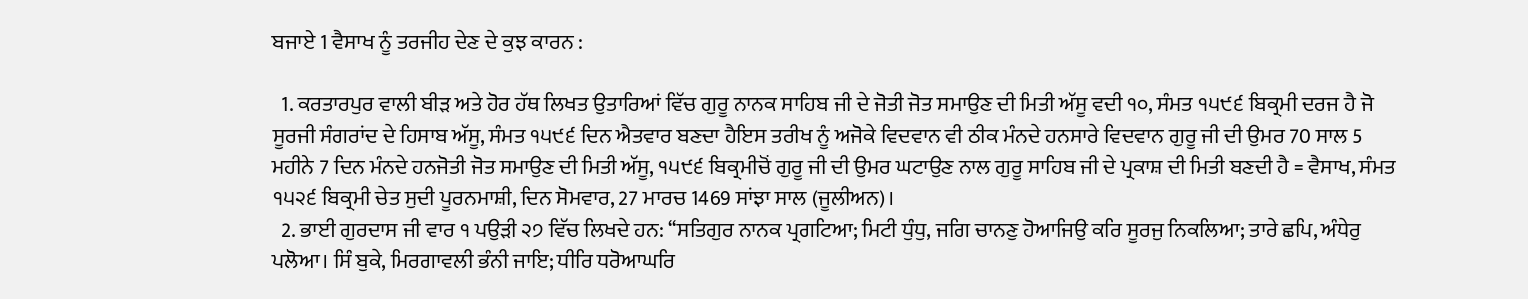ਬਜਾਏ 1 ਵੈਸਾਖ ਨੂੰ ਤਰਜੀਹ ਦੇਣ ਦੇ ਕੁਝ ਕਾਰਨ :

  1. ਕਰਤਾਰਪੁਰ ਵਾਲੀ ਬੀੜ ਅਤੇ ਹੋਰ ਹੱਥ ਲਿਖਤ ਉਤਾਰਿਆਂ ਵਿੱਚ ਗੁਰੂ ਨਾਨਕ ਸਾਹਿਬ ਜੀ ਦੇ ਜੋਤੀ ਜੋਤ ਸਮਾਉਣ ਦੀ ਮਿਤੀ ਅੱਸੂ ਵਦੀ ੧੦, ਸੰਮਤ ੧੫੯੬ ਬਿਕ੍ਰਮੀ ਦਰਜ ਹੈ ਜੋ ਸੂਰਜੀ ਸੰਗਰਾਂਦ ਦੇ ਹਿਸਾਬ ਅੱਸੂ, ਸੰਮਤ ੧੫੯੬ ਦਿਨ ਐਤਵਾਰ ਬਣਦਾ ਹੈਇਸ ਤਰੀਖ ਨੂੰ ਅਜੋਕੇ ਵਿਦਵਾਨ ਵੀ ਠੀਕ ਮੰਨਦੇ ਹਨਸਾਰੇ ਵਿਦਵਾਨ ਗੁਰੂ ਜੀ ਦੀ ਉਮਰ 70 ਸਾਲ 5 ਮਹੀਨੇ 7 ਦਿਨ ਮੰਨਦੇ ਹਨਜੋਤੀ ਜੋਤ ਸਮਾਉਣ ਦੀ ਮਿਤੀ ਅੱਸੂ, ੧੫੯੬ ਬਿਕ੍ਰਮੀਚੋਂ ਗੁਰੂ ਜੀ ਦੀ ਉਮਰ ਘਟਾਉਣ ਨਾਲ ਗੁਰੂ ਸਾਹਿਬ ਜੀ ਦੇ ਪ੍ਰਕਾਸ਼ ਦੀ ਮਿਤੀ ਬਣਦੀ ਹੈ = ਵੈਸਾਖ, ਸੰਮਤ ੧੫੨੬ ਬਿਕ੍ਰਮੀ ਚੇਤ ਸੁਦੀ ਪੂਰਨਮਾਸ਼ੀ, ਦਿਨ ਸੋਮਵਾਰ, 27 ਮਾਰਚ 1469 ਸਾਂਝਾ ਸਾਲ (ਜੂਲੀਅਨ)।
  2. ਭਾਈ ਗੁਰਦਾਸ ਜੀ ਵਾਰ ੧ ਪਉੜੀ ੨੭ ਵਿੱਚ ਲਿਖਦੇ ਹਨ: ‘‘ਸਤਿਗੁਰ ਨਾਨਕ ਪ੍ਰਗਟਿਆ; ਮਿਟੀ ਧੁੰਧੁ, ਜਗਿ ਚਾਨਣੁ ਹੋਆਜਿਉ ਕਰਿ ਸੂਰਜੁ ਨਿਕਲਿਆ; ਤਾਰੇ ਛਪਿ, ਅੰਧੇਰੁ ਪਲੋਆ। ਸਿੰ ਬੁਕੇ, ਮਿਰਗਾਵਲੀ ਭੰਨੀ ਜਾਇ; ਧੀਰਿ ਧਰੋਆਘਰਿ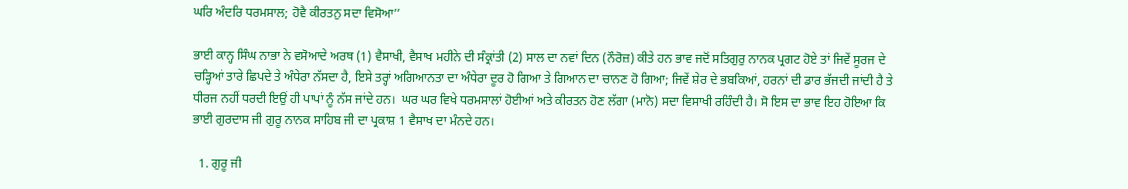ਘਰਿ ਅੰਦਰਿ ਧਰਮਸਾਲ; ਹੋਵੈ ਕੀਰਤਨੁ ਸਦਾ ਵਿਸੋਆ’’

ਭਾਈ ਕਾਨ੍ਹ ਸਿੰਘ ਨਾਭਾ ਨੇ ਵਸੋਆਦੇ ਅਰਥ (1) ਵੈਸਾਖੀ, ਵੈਸਾਖ ਮਹੀਨੇ ਦੀ ਸੰਕ੍ਰਾਂਤੀ (2) ਸਾਲ ਦਾ ਨਵਾਂ ਦਿਨ (ਨੌਰੋਜ਼) ਕੀਤੇ ਹਨ ਭਾਵ ਜਦੋਂ ਸਤਿਗੁਰੁ ਨਾਨਕ ਪ੍ਰਗਟ ਹੋਏ ਤਾਂ ਜਿਵੇਂ ਸੂਰਜ ਦੇ ਚੜ੍ਹਿਆਂ ਤਾਰੇ ਛਿਪਦੇ ਤੇ ਅੰਧੇਰਾ ਨੱਸਦਾ ਹੈ, ਇਸੇ ਤਰ੍ਹਾਂ ਅਗਿਆਨਤਾ ਦਾ ਅੰਧੇਰਾ ਦੂਰ ਹੋ ਗਿਆ ਤੇ ਗਿਆਨ ਦਾ ਚਾਨਣ ਹੋ ਗਿਆ; ਜਿਵੇਂ ਸ਼ੇਰ ਦੇ ਭਬਕਿਆਂ, ਹਰਨਾਂ ਦੀ ਡਾਰ ਭੱਜਦੀ ਜਾਂਦੀ ਹੈ ਤੇ ਧੀਰਜ ਨਹੀਂ ਧਰਦੀ ਇਉਂ ਹੀ ਪਾਪਾਂ ਨੂੰ ਨੱਸ ਜਾਂਦੇ ਹਨ।  ਘਰ ਘਰ ਵਿਖੇ ਧਰਮਸਾਲਾਂ ਹੋਈਆਂ ਅਤੇ ਕੀਰਤਨ ਹੋਣ ਲੱਗਾ (ਮਾਨੋ) ਸਦਾ ਵਿਸਾਖੀ ਰਹਿੰਦੀ ਹੈ। ਸੋ ਇਸ ਦਾ ਭਾਵ ਇਹ ਹੋਇਆ ਕਿ ਭਾਈ ਗੁਰਦਾਸ ਜੀ ਗੁਰੂ ਨਾਨਕ ਸਾਹਿਬ ਜੀ ਦਾ ਪ੍ਰਕਾਸ਼ 1 ਵੈਸਾਖ ਦਾ ਮੰਨਦੇ ਹਨ।

  1. ਗੁਰੂ ਜੀ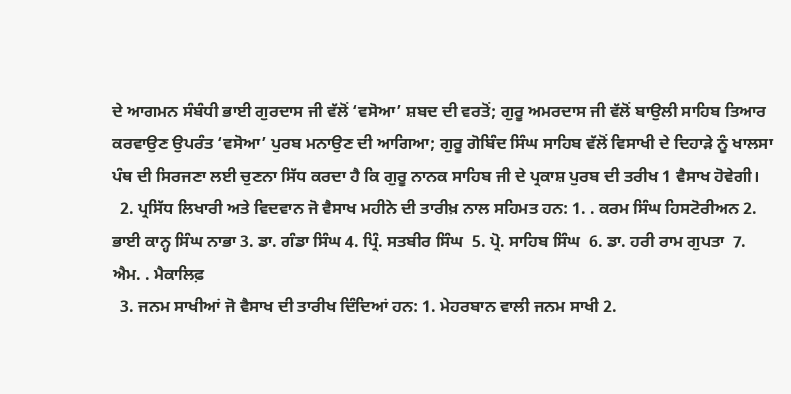ਦੇ ਆਗਮਨ ਸੰਬੰਧੀ ਭਾਈ ਗੁਰਦਾਸ ਜੀ ਵੱਲੋਂ ‘ਵਸੋਆ’ ਸ਼ਬਦ ਦੀ ਵਰਤੋਂ; ਗੁਰੂ ਅਮਰਦਾਸ ਜੀ ਵੱਲੋਂ ਬਾਉਲੀ ਸਾਹਿਬ ਤਿਆਰ ਕਰਵਾਉਣ ਉਪਰੰਤ ‘ਵਸੋਆ’ ਪੁਰਬ ਮਨਾਉਣ ਦੀ ਆਗਿਆ; ਗੁਰੂ ਗੋਬਿੰਦ ਸਿੰਘ ਸਾਹਿਬ ਵੱਲੋਂ ਵਿਸਾਖੀ ਦੇ ਦਿਹਾੜੇ ਨੂੰ ਖਾਲਸਾ ਪੰਥ ਦੀ ਸਿਰਜਣਾ ਲਈ ਚੁਣਨਾ ਸਿੱਧ ਕਰਦਾ ਹੈ ਕਿ ਗੁਰੂ ਨਾਨਕ ਸਾਹਿਬ ਜੀ ਦੇ ਪ੍ਰਕਾਸ਼ ਪੁਰਬ ਦੀ ਤਰੀਖ 1 ਵੈਸਾਖ ਹੋਵੇਗੀ।
  2. ਪ੍ਰਸਿੱਧ ਲਿਖਾਰੀ ਅਤੇ ਵਿਦਵਾਨ ਜੋ ਵੈਸਾਖ ਮਹੀਨੇ ਦੀ ਤਾਰੀਖ਼ ਨਾਲ ਸਹਿਮਤ ਹਨ: 1. . ਕਰਮ ਸਿੰਘ ਹਿਸਟੋਰੀਅਨ 2. ਭਾਈ ਕਾਨ੍ਹ ਸਿੰਘ ਨਾਭਾ 3. ਡਾ. ਗੰਡਾ ਸਿੰਘ 4. ਪ੍ਰਿੰ. ਸਤਬੀਰ ਸਿੰਘ  5. ਪ੍ਰੋ. ਸਾਹਿਬ ਸਿੰਘ  6. ਡਾ. ਹਰੀ ਰਾਮ ਗੁਪਤਾ  7. ਐਮ. . ਮੈਕਾਲਿਫ਼
  3. ਜਨਮ ਸਾਖੀਆਂ ਜੋ ਵੈਸਾਖ ਦੀ ਤਾਰੀਖ ਦਿੰਦਿਆਂ ਹਨ: 1. ਮੇਹਰਬਾਨ ਵਾਲੀ ਜਨਮ ਸਾਖੀ 2.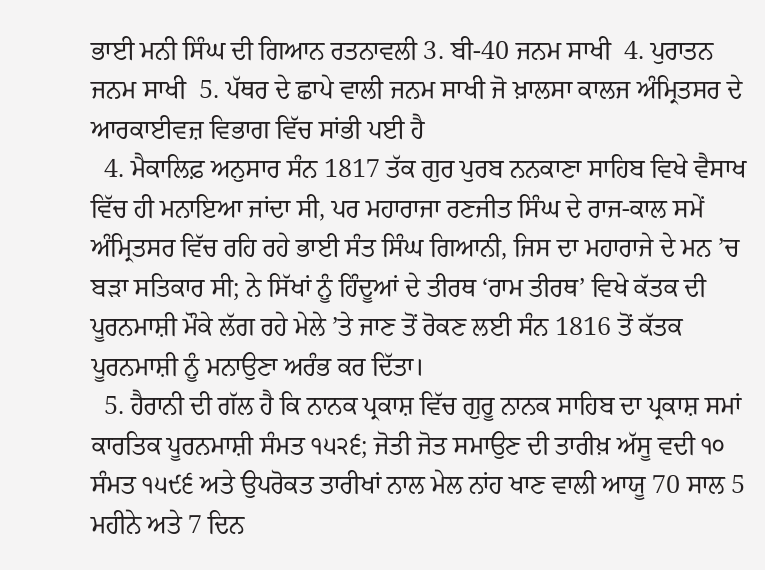ਭਾਈ ਮਨੀ ਸਿੰਘ ਦੀ ਗਿਆਨ ਰਤਨਾਵਲੀ 3. ਬੀ-40 ਜਨਮ ਸਾਖੀ  4. ਪੁਰਾਤਨ ਜਨਮ ਸਾਖੀ  5. ਪੱਥਰ ਦੇ ਛਾਪੇ ਵਾਲੀ ਜਨਮ ਸਾਖੀ ਜੋ ਖ਼ਾਲਸਾ ਕਾਲਜ ਅੰਮ੍ਰਿਤਸਰ ਦੇ ਆਰਕਾਈਵਜ਼ ਵਿਭਾਗ ਵਿੱਚ ਸਾਂਭੀ ਪਈ ਹੈ
  4. ਮੈਕਾਲਿਫ਼ ਅਨੁਸਾਰ ਸੰਨ 1817 ਤੱਕ ਗੁਰ ਪੁਰਬ ਨਨਕਾਣਾ ਸਾਹਿਬ ਵਿਖੇ ਵੈਸਾਖ ਵਿੱਚ ਹੀ ਮਨਾਇਆ ਜਾਂਦਾ ਸੀ, ਪਰ ਮਹਾਰਾਜਾ ਰਣਜੀਤ ਸਿੰਘ ਦੇ ਰਾਜ-ਕਾਲ ਸਮੇਂ ਅੰਮ੍ਰਿਤਸਰ ਵਿੱਚ ਰਹਿ ਰਹੇ ਭਾਈ ਸੰਤ ਸਿੰਘ ਗਿਆਨੀ, ਜਿਸ ਦਾ ਮਹਾਰਾਜੇ ਦੇ ਮਨ ’ਚ ਬੜਾ ਸਤਿਕਾਰ ਸੀ; ਨੇ ਸਿੱਖਾਂ ਨੂੰ ਹਿੰਦੂਆਂ ਦੇ ਤੀਰਥ ‘ਰਾਮ ਤੀਰਥ’ ਵਿਖੇ ਕੱਤਕ ਦੀ ਪੂਰਨਮਾਸ਼ੀ ਮੌਕੇ ਲੱਗ ਰਹੇ ਮੇਲੇ ’ਤੇ ਜਾਣ ਤੋਂ ਰੋਕਣ ਲਈ ਸੰਨ 1816 ਤੋਂ ਕੱਤਕ ਪੂਰਨਮਾਸ਼ੀ ਨੂੰ ਮਨਾਉਣਾ ਅਰੰਭ ਕਰ ਦਿੱਤਾ।
  5. ਹੈਰਾਨੀ ਦੀ ਗੱਲ ਹੈ ਕਿ ਨਾਨਕ ਪ੍ਰਕਾਸ਼ ਵਿੱਚ ਗੁਰੂ ਨਾਨਕ ਸਾਹਿਬ ਦਾ ਪ੍ਰਕਾਸ਼ ਸਮਾਂ ਕਾਰਤਿਕ ਪੂਰਨਮਾਸ਼ੀ ਸੰਮਤ ੧੫੨੬; ਜੋਤੀ ਜੋਤ ਸਮਾਉਣ ਦੀ ਤਾਰੀਖ਼ ਅੱਸੂ ਵਦੀ ੧੦ ਸੰਮਤ ੧੫੯੬ ਅਤੇ ਉਪਰੋਕਤ ਤਾਰੀਖਾਂ ਨਾਲ ਮੇਲ ਨਾਂਹ ਖਾਣ ਵਾਲੀ ਆਯੂ 70 ਸਾਲ 5 ਮਹੀਨੇ ਅਤੇ 7 ਦਿਨ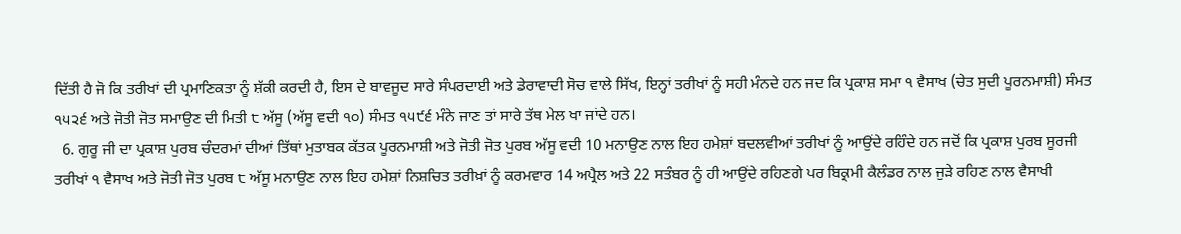ਦਿੱਤੀ ਹੈ ਜੋ ਕਿ ਤਰੀਖਾਂ ਦੀ ਪ੍ਰਮਾਣਿਕਤਾ ਨੂੰ ਸ਼ੱਕੀ ਕਰਦੀ ਹੈ, ਇਸ ਦੇ ਬਾਵਜੂਦ ਸਾਰੇ ਸੰਪਰਦਾਈ ਅਤੇ ਡੇਰਾਵਾਦੀ ਸੋਚ ਵਾਲੇ ਸਿੱਖ, ਇਨ੍ਹਾਂ ਤਰੀਖਾਂ ਨੂੰ ਸਹੀ ਮੰਨਦੇ ਹਨ ਜਦ ਕਿ ਪ੍ਰਕਾਸ਼ ਸਮਾ ੧ ਵੈਸਾਖ (ਚੇਤ ਸੁਦੀ ਪੂਰਨਮਾਸ਼ੀ) ਸੰਮਤ ੧੫੨੬ ਅਤੇ ਜੋਤੀ ਜੋਤ ਸਮਾਉਣ ਦੀ ਮਿਤੀ ੮ ਅੱਸੂ (ਅੱਸੂ ਵਦੀ ੧੦) ਸੰਮਤ ੧੫੯੬ ਮੰਨੇ ਜਾਣ ਤਾਂ ਸਾਰੇ ਤੱਥ ਮੇਲ ਖਾ ਜਾਂਦੇ ਹਨ।
  6. ਗੁਰੂ ਜੀ ਦਾ ਪ੍ਰਕਾਸ਼ ਪੁਰਬ ਚੰਦਰਮਾਂ ਦੀਆਂ ਤਿੱਥਾਂ ਮੁਤਾਬਕ ਕੱਤਕ ਪੂਰਨਮਾਸ਼ੀ ਅਤੇ ਜੋਤੀ ਜੋਤ ਪੁਰਬ ਅੱਸੂ ਵਦੀ 10 ਮਨਾਉਣ ਨਾਲ ਇਹ ਹਮੇਸ਼ਾਂ ਬਦਲਵੀਆਂ ਤਰੀਖਾਂ ਨੂੰ ਆਉਂਦੇ ਰਹਿੰਦੇ ਹਨ ਜਦੋਂ ਕਿ ਪ੍ਰਕਾਸ਼ ਪੁਰਬ ਸੂਰਜੀ ਤਰੀਖਾਂ ੧ ਵੈਸਾਖ ਅਤੇ ਜੋਤੀ ਜੋਤ ਪੁਰਬ ੮ ਅੱਸੂ ਮਨਾਉਣ ਨਾਲ ਇਹ ਹਮੇਸ਼ਾਂ ਨਿਸ਼ਚਿਤ ਤਰੀਖ਼ਾਂ ਨੂੰ ਕਰਮਵਾਰ 14 ਅਪ੍ਰੈਲ ਅਤੇ 22 ਸਤੰਬਰ ਨੂੰ ਹੀ ਆਉਂਦੇ ਰਹਿਣਗੇ ਪਰ ਬਿਕ੍ਰਮੀ ਕੈਲੰਡਰ ਨਾਲ ਜੁੜੇ ਰਹਿਣ ਨਾਲ ਵੈਸਾਖੀ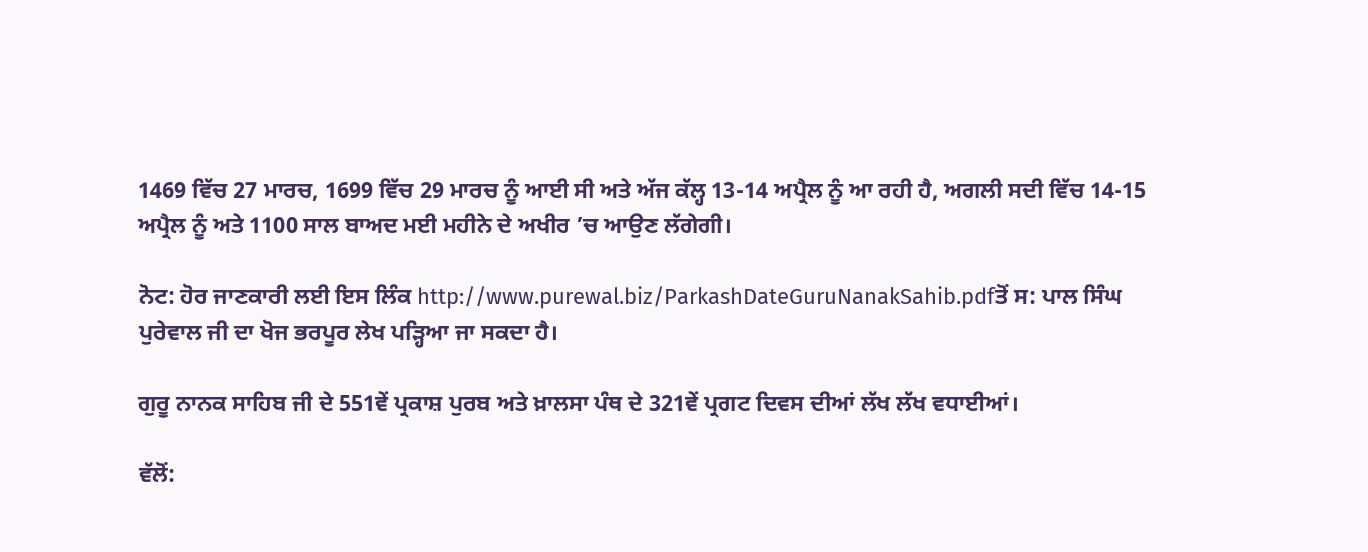1469 ਵਿੱਚ 27 ਮਾਰਚ, 1699 ਵਿੱਚ 29 ਮਾਰਚ ਨੂੰ ਆਈ ਸੀ ਅਤੇ ਅੱਜ ਕੱਲ੍ਹ 13-14 ਅਪ੍ਰੈਲ ਨੂੰ ਆ ਰਹੀ ਹੈ, ਅਗਲੀ ਸਦੀ ਵਿੱਚ 14-15 ਅਪ੍ਰੈਲ ਨੂੰ ਅਤੇ 1100 ਸਾਲ ਬਾਅਦ ਮਈ ਮਹੀਨੇ ਦੇ ਅਖੀਰ ’ਚ ਆਉਣ ਲੱਗੇਗੀ।

ਨੋਟ: ਹੋਰ ਜਾਣਕਾਰੀ ਲਈ ਇਸ ਲਿੰਕ http://www.purewal.biz/ParkashDateGuruNanakSahib.pdfਤੋਂ ਸ: ਪਾਲ ਸਿੰਘ ਪੁਰੇਵਾਲ ਜੀ ਦਾ ਖੋਜ ਭਰਪੂਰ ਲੇਖ ਪੜ੍ਹਿਆ ਜਾ ਸਕਦਾ ਹੈ।

ਗੁਰੂ ਨਾਨਕ ਸਾਹਿਬ ਜੀ ਦੇ 551ਵੇਂ ਪ੍ਰਕਾਸ਼ ਪੁਰਬ ਅਤੇ ਖ਼ਾਲਸਾ ਪੰਥ ਦੇ 321ਵੇਂ ਪ੍ਰਗਟ ਦਿਵਸ ਦੀਆਂ ਲੱਖ ਲੱਖ ਵਧਾਈਆਂ।

ਵੱਲੋਂ: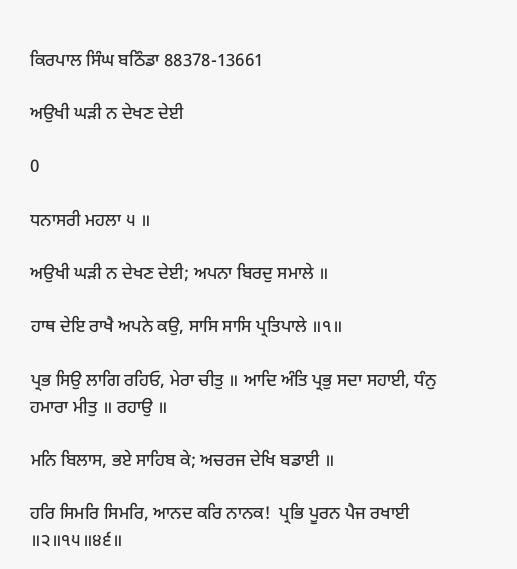ਕਿਰਪਾਲ ਸਿੰਘ ਬਠਿੰਡਾ 88378-13661

ਅਉਖੀ ਘੜੀ ਨ ਦੇਖਣ ਦੇਈ

0

ਧਨਾਸਰੀ ਮਹਲਾ ੫ ॥

ਅਉਖੀ ਘੜੀ ਨ ਦੇਖਣ ਦੇਈ; ਅਪਨਾ ਬਿਰਦੁ ਸਮਾਲੇ ॥

ਹਾਥ ਦੇਇ ਰਾਖੈ ਅਪਨੇ ਕਉ, ਸਾਸਿ ਸਾਸਿ ਪ੍ਰਤਿਪਾਲੇ ॥੧॥

ਪ੍ਰਭ ਸਿਉ ਲਾਗਿ ਰਹਿਓ, ਮੇਰਾ ਚੀਤੁ ॥ ਆਦਿ ਅੰਤਿ ਪ੍ਰਭੁ ਸਦਾ ਸਹਾਈ, ਧੰਨੁ ਹਮਾਰਾ ਮੀਤੁ ॥ ਰਹਾਉ ॥

ਮਨਿ ਬਿਲਾਸ, ਭਏ ਸਾਹਿਬ ਕੇ; ਅਚਰਜ ਦੇਖਿ ਬਡਾਈ ॥

ਹਰਿ ਸਿਮਰਿ ਸਿਮਰਿ, ਆਨਦ ਕਰਿ ਨਾਨਕ!  ਪ੍ਰਭਿ ਪੂਰਨ ਪੈਜ ਰਖਾਈ ॥੨॥੧੫॥੪੬॥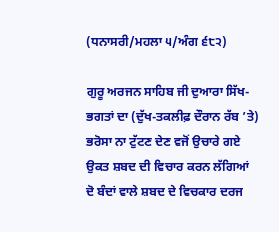(ਧਨਾਸਰੀ/ਮਹਲਾ ੫/ਅੰਗ ੬੮੨)

ਗੁਰੂ ਅਰਜਨ ਸਾਹਿਬ ਜੀ ਦੁਆਰਾ ਸਿੱਖ-ਭਗਤਾਂ ਦਾ (ਦੁੱਖ-ਤਕਲੀਫ਼ ਦੌਰਾਨ ਰੱਬ ’ਤੇ) ਭਰੋਸਾ ਨਾ ਟੁੱਟਣ ਦੇਣ ਵਜੋਂ ਉਚਾਰੇ ਗਏ ਉਕਤ ਸ਼ਬਦ ਦੀ ਵਿਚਾਰ ਕਰਨ ਲੱਗਿਆਂ ਦੋ ਬੰਦਾਂ ਵਾਲੇ ਸ਼ਬਦ ਦੇ ਵਿਚਕਾਰ ਦਰਜ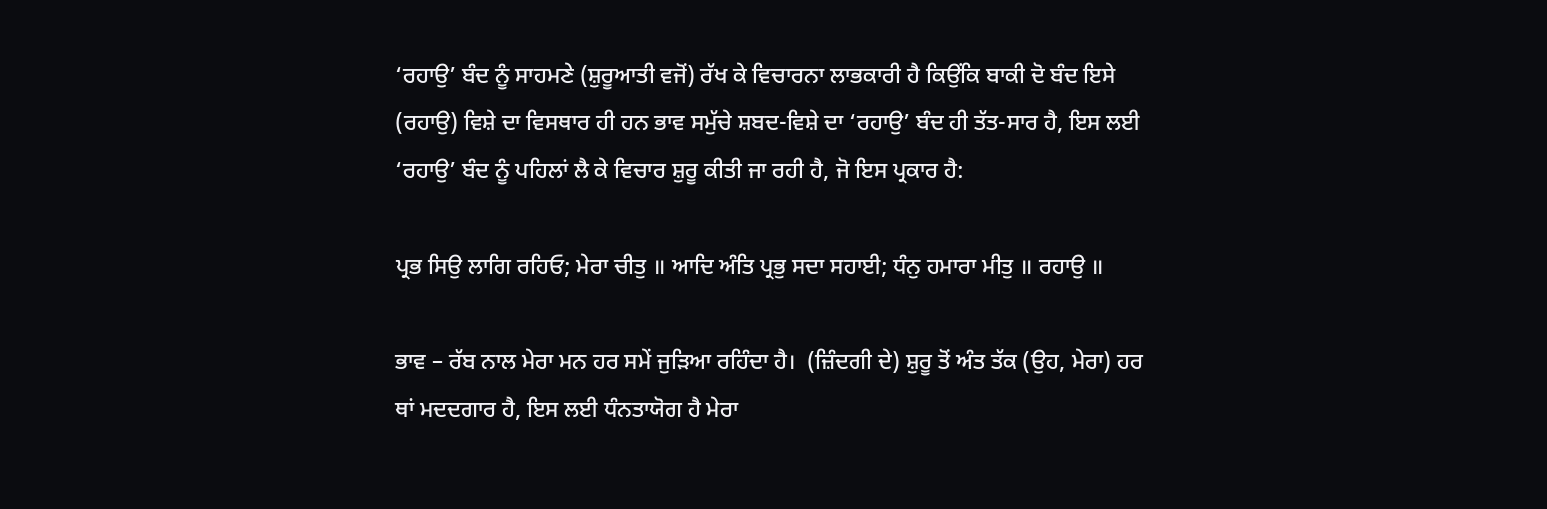‘ਰਹਾਉ’ ਬੰਦ ਨੂੰ ਸਾਹਮਣੇ (ਸ਼ੁਰੂਆਤੀ ਵਜੋਂ) ਰੱਖ ਕੇ ਵਿਚਾਰਨਾ ਲਾਭਕਾਰੀ ਹੈ ਕਿਉਂਕਿ ਬਾਕੀ ਦੋ ਬੰਦ ਇਸੇ (ਰਹਾਉ) ਵਿਸ਼ੇ ਦਾ ਵਿਸਥਾਰ ਹੀ ਹਨ ਭਾਵ ਸਮੁੱਚੇ ਸ਼ਬਦ-ਵਿਸ਼ੇ ਦਾ ‘ਰਹਾਉ’ ਬੰਦ ਹੀ ਤੱਤ-ਸਾਰ ਹੈ, ਇਸ ਲਈ ‘ਰਹਾਉ’ ਬੰਦ ਨੂੰ ਪਹਿਲਾਂ ਲੈ ਕੇ ਵਿਚਾਰ ਸ਼ੁਰੂ ਕੀਤੀ ਜਾ ਰਹੀ ਹੈ, ਜੋ ਇਸ ਪ੍ਰਕਾਰ ਹੈ:

ਪ੍ਰਭ ਸਿਉ ਲਾਗਿ ਰਹਿਓ; ਮੇਰਾ ਚੀਤੁ ॥ ਆਦਿ ਅੰਤਿ ਪ੍ਰਭੁ ਸਦਾ ਸਹਾਈ; ਧੰਨੁ ਹਮਾਰਾ ਮੀਤੁ ॥ ਰਹਾਉ ॥

ਭਾਵ – ਰੱਬ ਨਾਲ ਮੇਰਾ ਮਨ ਹਰ ਸਮੇਂ ਜੁੜਿਆ ਰਹਿੰਦਾ ਹੈ।  (ਜ਼ਿੰਦਗੀ ਦੇ) ਸ਼ੁਰੂ ਤੋਂ ਅੰਤ ਤੱਕ (ਉਹ, ਮੇਰਾ) ਹਰ ਥਾਂ ਮਦਦਗਾਰ ਹੈ, ਇਸ ਲਈ ਧੰਨਤਾਯੋਗ ਹੈ ਮੇਰਾ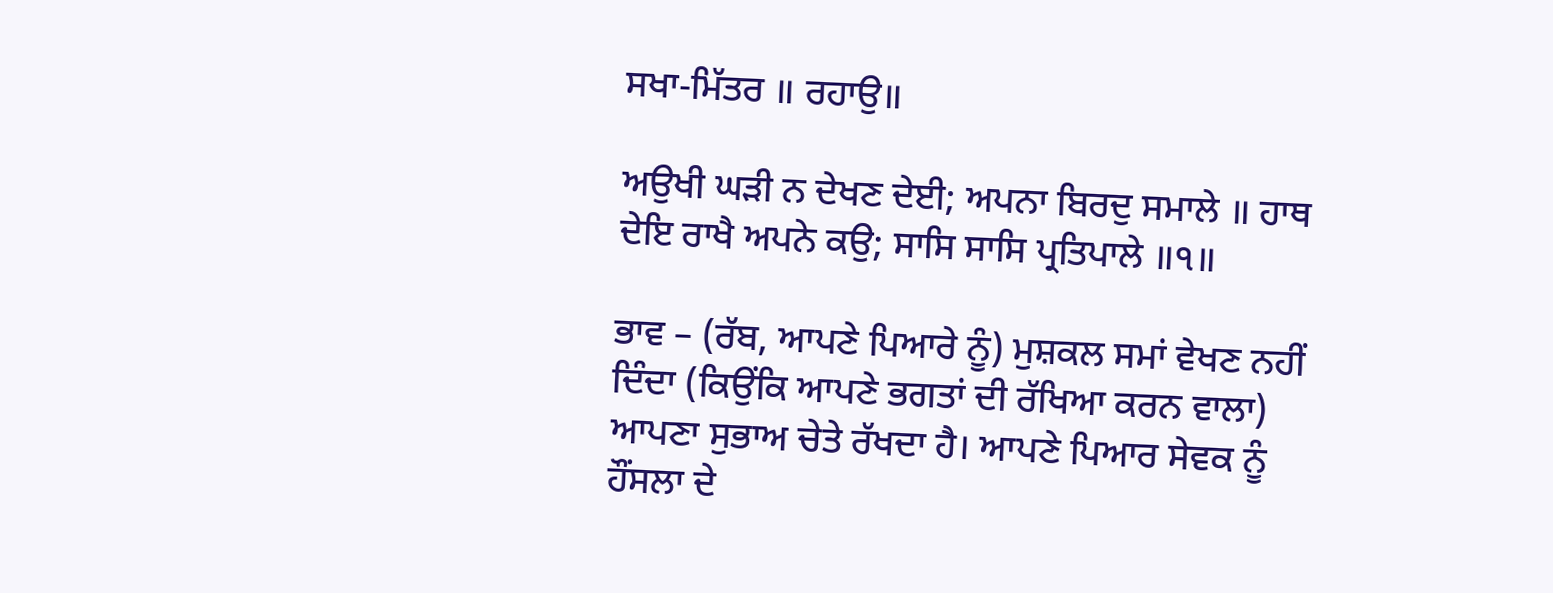ਸਖਾ-ਮਿੱਤਰ ॥ ਰਹਾਉ॥

ਅਉਖੀ ਘੜੀ ਨ ਦੇਖਣ ਦੇਈ; ਅਪਨਾ ਬਿਰਦੁ ਸਮਾਲੇ ॥ ਹਾਥ ਦੇਇ ਰਾਖੈ ਅਪਨੇ ਕਉ; ਸਾਸਿ ਸਾਸਿ ਪ੍ਰਤਿਪਾਲੇ ॥੧॥

ਭਾਵ – (ਰੱਬ, ਆਪਣੇ ਪਿਆਰੇ ਨੂੰ) ਮੁਸ਼ਕਲ ਸਮਾਂ ਵੇਖਣ ਨਹੀਂ ਦਿੰਦਾ (ਕਿਉਂਕਿ ਆਪਣੇ ਭਗਤਾਂ ਦੀ ਰੱਖਿਆ ਕਰਨ ਵਾਲਾ) ਆਪਣਾ ਸੁਭਾਅ ਚੇਤੇ ਰੱਖਦਾ ਹੈ। ਆਪਣੇ ਪਿਆਰ ਸੇਵਕ ਨੂੰ ਹੌਂਸਲਾ ਦੇ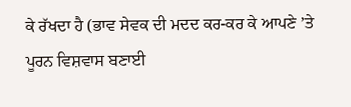ਕੇ ਰੱਖਦਾ ਹੈ (ਭਾਵ ਸੇਵਕ ਦੀ ਮਦਦ ਕਰ-ਕਰ ਕੇ ਆਪਣੇ ’ਤੇ ਪੂਰਨ ਵਿਸ਼ਵਾਸ ਬਣਾਈ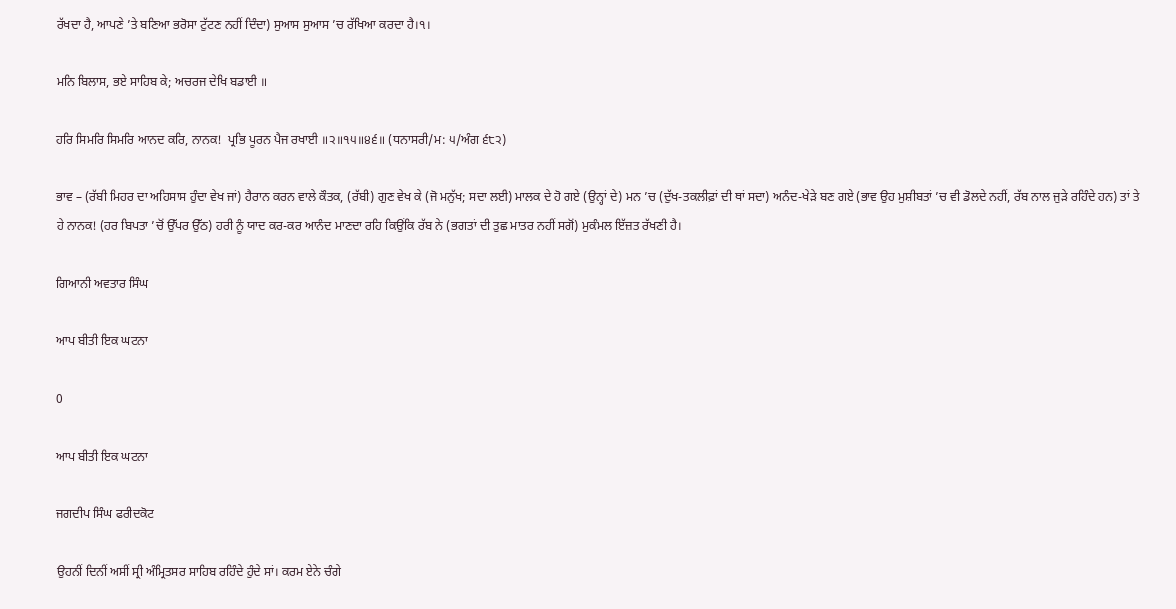ਰੱਖਦਾ ਹੈ, ਆਪਣੇ ’ਤੇ ਬਣਿਆ ਭਰੋਸਾ ਟੁੱਟਣ ਨਹੀਂ ਦਿੰਦਾ) ਸੁਆਸ ਸੁਆਸ ’ਚ ਰੱਖਿਆ ਕਰਦਾ ਹੈ।੧।

ਮਨਿ ਬਿਲਾਸ, ਭਏ ਸਾਹਿਬ ਕੇ; ਅਚਰਜ ਦੇਖਿ ਬਡਾਈ ॥

ਹਰਿ ਸਿਮਰਿ ਸਿਮਰਿ ਆਨਦ ਕਰਿ, ਨਾਨਕ!  ਪ੍ਰਭਿ ਪੂਰਨ ਪੈਜ ਰਖਾਈ ॥੨॥੧੫॥੪੬॥ (ਧਨਾਸਰੀ/ਮ: ੫/ਅੰਗ ੬੮੨)

ਭਾਵ – (ਰੱਬੀ ਮਿਹਰ ਦਾ ਅਹਿਸਾਸ ਹੁੰਦਾ ਵੇਖ ਜਾਂ) ਹੈਰਾਨ ਕਰਨ ਵਾਲੇ ਕੌਤਕ, (ਰੱਬੀ) ਗੁਣ ਵੇਖ ਕੇ (ਜੋ ਮਨੁੱਖ; ਸਦਾ ਲਈ) ਮਾਲਕ ਦੇ ਹੋ ਗਏ (ਉਨ੍ਹਾਂ ਦੇ) ਮਨ ’ਚ (ਦੁੱਖ-ਤਕਲੀਫ਼ਾਂ ਦੀ ਥਾਂ ਸਦਾ) ਅਨੰਦ-ਖੇੜੇ ਬਣ ਗਏ (ਭਾਵ ਉਹ ਮੁਸ਼ੀਬਤਾਂ ’ਚ ਵੀ ਡੋਲਦੇ ਨਹੀਂ, ਰੱਬ ਨਾਲ ਜੁੜੇ ਰਹਿੰਦੇ ਹਨ) ਤਾਂ ਤੇ ਹੇ ਨਾਨਕ! (ਹਰ ਬਿਪਤਾ ’ਚੋਂ ਉੱਪਰ ਉੱਠ) ਹਰੀ ਨੂੰ ਯਾਦ ਕਰ-ਕਰ ਆਨੰਦ ਮਾਣਦਾ ਰਹਿ ਕਿਉਂਕਿ ਰੱਬ ਨੇ (ਭਗਤਾਂ ਦੀ ਤੁਛ ਮਾਤਰ ਨਹੀਂ ਸਗੋਂ) ਮੁਕੰਮਲ ਇੱਜ਼ਤ ਰੱਖਣੀ ਹੈ।

ਗਿਆਨੀ ਅਵਤਾਰ ਸਿੰਘ

ਆਪ ਬੀਤੀ ਇਕ ਘਟਨਾ

0

ਆਪ ਬੀਤੀ ਇਕ ਘਟਨਾ

ਜਗਦੀਪ ਸਿੰਘ ਫਰੀਦਕੋਟ

ਉਹਨੀਂ ਦਿਨੀਂ ਅਸੀਂ ਸ੍ਰੀ ਅੰਮ੍ਰਿਤਸਰ ਸਾਹਿਬ ਰਹਿੰਦੇ ਹੁੰਦੇ ਸਾਂ। ਕਰਮ ਏਨੇ ਚੰਗੇ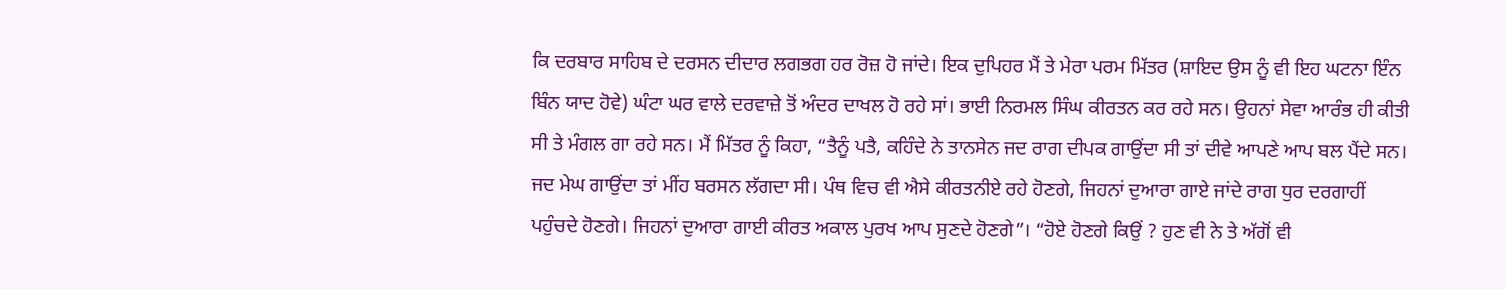ਕਿ ਦਰਬਾਰ ਸਾਹਿਬ ਦੇ ਦਰਸਨ ਦੀਦਾਰ ਲਗਭਗ ਹਰ ਰੋਜ਼ ਹੋ ਜਾਂਦੇ। ਇਕ ਦੁਪਿਹਰ ਮੈਂ ਤੇ ਮੇਰਾ ਪਰਮ ਮਿੱਤਰ (ਸ਼ਾਇਦ ਉਸ ਨੂੰ ਵੀ ਇਹ ਘਟਨਾ ਇੰਨ ਬਿੰਨ ਯਾਦ ਹੋਵੇ) ਘੰਟਾ ਘਰ ਵਾਲੇ ਦਰਵਾਜ਼ੇ ਤੋਂ ਅੰਦਰ ਦਾਖਲ ਹੋ ਰਹੇ ਸਾਂ। ਭਾਈ ਨਿਰਮਲ ਸਿੰਘ ਕੀਰਤਨ ਕਰ ਰਹੇ ਸਨ। ਉਹਨਾਂ ਸੇਵਾ ਆਰੰਭ ਹੀ ਕੀਤੀ ਸੀ ਤੇ ਮੰਗਲ ਗਾ ਰਹੇ ਸਨ। ਮੈਂ ਮਿੱਤਰ ਨੂੰ ਕਿਹਾ, “ਤੈਨੂੰ ਪਤੈ, ਕਹਿੰਦੇ ਨੇ ਤਾਨਸੇਨ ਜਦ ਰਾਗ ਦੀਪਕ ਗਾਉਂਦਾ ਸੀ ਤਾਂ ਦੀਵੇ ਆਪਣੇ ਆਪ ਬਲ ਪੈਂਦੇ ਸਨ। ਜਦ ਮੇਘ ਗਾਉਂਦਾ ਤਾਂ ਮੀਂਹ ਬਰਸਨ ਲੱਗਦਾ ਸੀ। ਪੰਥ ਵਿਚ ਵੀ ਐਸੇ ਕੀਰਤਨੀਏ ਰਹੇ ਹੋਣਗੇ, ਜਿਹਨਾਂ ਦੁਆਰਾ ਗਾਏ ਜਾਂਦੇ ਰਾਗ ਧੁਰ ਦਰਗਾਹੀਂ ਪਹੁੰਚਦੇ ਹੋਣਗੇ। ਜਿਹਨਾਂ ਦੁਆਰਾ ਗਾਈ ਕੀਰਤ ਅਕਾਲ ਪੁਰਖ ਆਪ ਸੁਣਦੇ ਹੋਣਗੇ”। “ਹੋਏ ਹੋਣਗੇ ਕਿਉਂ ? ਹੁਣ ਵੀ ਨੇ ਤੇ ਅੱਗੋਂ ਵੀ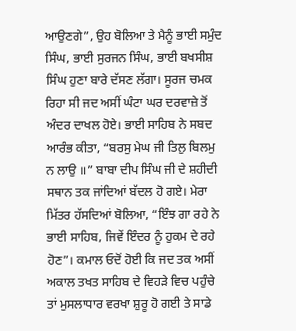ਆਉਣਗੇ”, ਉਹ ਬੋਲਿਆ ਤੇ ਮੈਨੂੰ ਭਾਈ ਸਮੁੰਦ ਸਿੰਘ, ਭਾਈ ਸੁਰਜਨ ਸਿੰਘ, ਭਾਈ ਬਖਸੀਸ਼ ਸਿੰਘ ਹੁਣਾ ਬਾਰੇ ਦੱਸਣ ਲੱਗਾ। ਸੂਰਜ ਚਮਕ ਰਿਹਾ ਸੀ ਜਦ ਅਸੀਂ ਘੰਟਾ ਘਰ ਦਰਵਾਜ਼ੇ ਤੋਂ ਅੰਦਰ ਦਾਖਲ ਹੋਏ। ਭਾਈ ਸਾਹਿਬ ਨੇ ਸਬਦ ਆਰੰਭ ਕੀਤਾ, “ਬਰਸੁ ਮੇਘ ਜੀ ਤਿਲੁ ਬਿਲਮੁ ਨ ਲਾਉ ॥” ਬਾਬਾ ਦੀਪ ਸਿੰਘ ਜੀ ਦੇ ਸ਼ਹੀਦੀ ਸਥਾਨ ਤਕ ਜਾਂਦਿਆਂ ਬੱਦਲ ਹੋ ਗਏ। ਮੇਰਾ ਮਿੱਤਰ ਹੱਸਦਿਆਂ ਬੋਲਿਆ, “ਇੰਝ ਗਾ ਰਹੇ ਨੇ ਭਾਈ ਸਾਹਿਬ, ਜਿਵੇਂ ਇੰਦਰ ਨੂੰ ਹੁਕਮ ਦੇ ਰਹੇ ਹੋਣ”। ਕਮਾਲ ਓਦੋਂ ਹੋਈ ਕਿ ਜਦ ਤਕ ਅਸੀਂ ਅਕਾਲ ਤਖਤ ਸਾਹਿਬ ਦੇ ਵਿਹੜੇ ਵਿਚ ਪਹੁੰਚੇ ਤਾਂ ਮੁਸਲਾਧਾਰ ਵਰਖਾ ਸ਼ੁਰੂ ਹੋ ਗਈ ਤੇ ਸਾਡੇ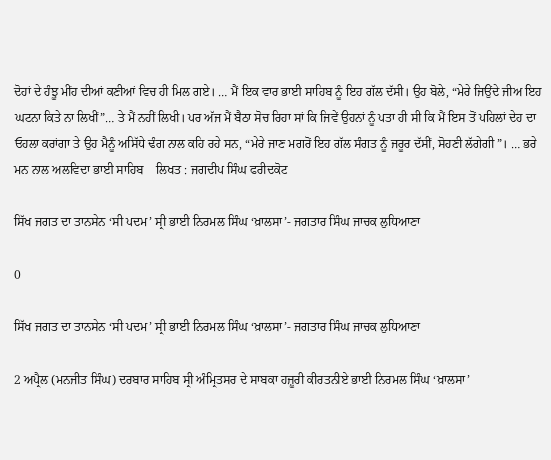ਦੋਹਾਂ ਦੇ ਹੰਝੂ ਮੀਂਹ ਦੀਆਂ ਕਣੀਆਂ ਵਿਚ ਹੀ ਮਿਲ ਗਏ। … ਮੈਂ ਇਕ ਵਾਰ ਭਾਈ ਸਾਹਿਬ ਨੂੰ ਇਹ ਗੱਲ ਦੱਸੀ। ਉਹ ਬੋਲੇ, “ਮੇਰੇ ਜਿਉਂਦੇ ਜੀਅ ਇਹ ਘਟਨਾ ਕਿਤੇ ਨਾ ਲਿਖੀਂ”… ਤੇ ਮੈਂ ਨਹੀਂ ਲਿਖੀ। ਪਰ ਅੱਜ ਮੈਂ ਬੈਠਾ ਸੋਚ ਰਿਹਾ ਸਾਂ ਕਿ ਜਿਵੇਂ ਉਹਨਾਂ ਨੂੰ ਪਤਾ ਹੀ ਸੀ ਕਿ ਮੈਂ ਇਸ ਤੋਂ ਪਹਿਲਾਂ ਦੇਹ ਦਾ ਓਹਲਾ ਕਰਾਂਗਾ ਤੇ ਉਹ ਮੈਨੂੰ ਅਸਿੱਧੇ ਢੰਗ ਨਾਲ ਕਹਿ ਰਹੇ ਸਨ, “ਮੇਰੇ ਜਾਣ ਮਗਰੋਂ ਇਹ ਗੱਲ ਸੰਗਤ ਨੂੰ ਜਰੂਰ ਦੱਸੀਂ, ਸੋਹਣੀ ਲੱਗੇਗੀ”। … ਭਰੇ ਮਨ ਨਾਲ ਅਲਵਿਦਾ ਭਾਈ ਸਾਹਿਬ    ਲਿਖਤ : ਜਗਦੀਪ ਸਿੰਘ ਫਰੀਦਕੋਟ

ਸਿੱਖ ਜਗਤ ਦਾ ਤਾਨਸੇਨ ‘ਸੀ ਪਦਮ’ ਸ੍ਰੀ ਭਾਈ ਨਿਰਮਲ ਸਿੰਘ ‘ਖ਼ਾਲਸਾ’- ਜਗਤਾਰ ਸਿੰਘ ਜਾਚਕ ਲੁਧਿਆਣਾ

0

ਸਿੱਖ ਜਗਤ ਦਾ ਤਾਨਸੇਨ ‘ਸੀ ਪਦਮ’ ਸ੍ਰੀ ਭਾਈ ਨਿਰਮਲ ਸਿੰਘ ‘ਖ਼ਾਲਸਾ’- ਜਗਤਾਰ ਸਿੰਘ ਜਾਚਕ ਲੁਧਿਆਣਾ

2 ਅਪ੍ਰੈਲ (ਮਨਜੀਤ ਸਿੰਘ) ਦਰਬਾਰ ਸਾਹਿਬ ਸ੍ਰੀ ਅੰਮ੍ਰਿਤਸਰ ਦੇ ਸਾਬਕਾ ਹਜ਼ੂਰੀ ਕੀਰਤਨੀਏ ਭਾਈ ਨਿਰਮਲ ਸਿੰਘ ‘ਖ਼ਾਲਸਾ’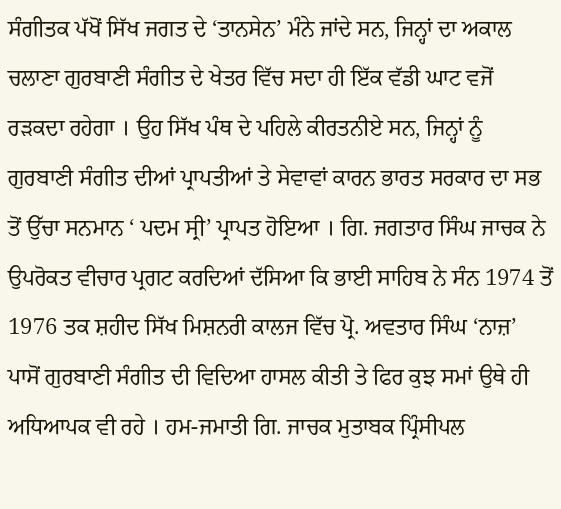ਸੰਗੀਤਕ ਪੱਖੋਂ ਸਿੱਖ ਜਗਤ ਦੇ ‘ਤਾਨਸੇਨ’ ਮੰਨੇ ਜਾਂਦੇ ਸਨ, ਜਿਨ੍ਹਾਂ ਦਾ ਅਕਾਲ ਚਲਾਣਾ ਗੁਰਬਾਣੀ ਸੰਗੀਤ ਦੇ ਖੇਤਰ ਵਿੱਚ ਸਦਾ ਹੀ ਇੱਕ ਵੱਡੀ ਘਾਟ ਵਜੋਂ ਰੜਕਦਾ ਰਹੇਗਾ । ਉਹ ਸਿੱਖ ਪੰਥ ਦੇ ਪਹਿਲੇ ਕੀਰਤਨੀਏ ਸਨ, ਜਿਨ੍ਹਾਂ ਨੂੰ ਗੁਰਬਾਣੀ ਸੰਗੀਤ ਦੀਆਂ ਪ੍ਰਾਪਤੀਆਂ ਤੇ ਸੇਵਾਵਾਂ ਕਾਰਨ ਭਾਰਤ ਸਰਕਾਰ ਦਾ ਸਭ ਤੋਂ ਉੱਚਾ ਸਨਮਾਨ ‘ ਪਦਮ ਸ੍ਰੀ’ ਪ੍ਰਾਪਤ ਹੋਇਆ । ਗਿ. ਜਗਤਾਰ ਸਿੰਘ ਜਾਚਕ ਨੇ ਉਪਰੋਕਤ ਵੀਚਾਰ ਪ੍ਰਗਟ ਕਰਦਿਆਂ ਦੱਸਿਆ ਕਿ ਭਾਈ ਸਾਹਿਬ ਨੇ ਸੰਨ 1974 ਤੋਂ 1976 ਤਕ ਸ਼ਹੀਦ ਸਿੱਖ ਮਿਸ਼ਨਰੀ ਕਾਲਜ ਵਿੱਚ ਪ੍ਰੋ. ਅਵਤਾਰ ਸਿੰਘ ‘ਨਾਜ਼’ ਪਾਸੋਂ ਗੁਰਬਾਣੀ ਸੰਗੀਤ ਦੀ ਵਿਦਿਆ ਹਾਸਲ ਕੀਤੀ ਤੇ ਫਿਰ ਕੁਝ ਸਮਾਂ ਉਥੇ ਹੀ ਅਧਿਆਪਕ ਵੀ ਰਹੇ । ਹਮ-ਜਮਾਤੀ ਗਿ. ਜਾਚਕ ਮੁਤਾਬਕ ਪ੍ਰਿੰਸੀਪਲ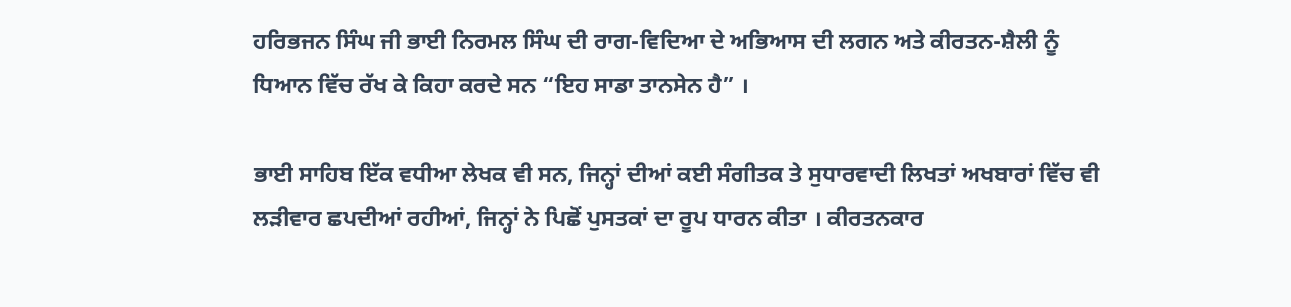ਹਰਿਭਜਨ ਸਿੰਘ ਜੀ ਭਾਈ ਨਿਰਮਲ ਸਿੰਘ ਦੀ ਰਾਗ-ਵਿਦਿਆ ਦੇ ਅਭਿਆਸ ਦੀ ਲਗਨ ਅਤੇ ਕੀਰਤਨ-ਸ਼ੈਲੀ ਨੂੰ ਧਿਆਨ ਵਿੱਚ ਰੱਖ ਕੇ ਕਿਹਾ ਕਰਦੇ ਸਨ “ਇਹ ਸਾਡਾ ਤਾਨਸੇਨ ਹੈ” ।

ਭਾਈ ਸਾਹਿਬ ਇੱਕ ਵਧੀਆ ਲੇਖਕ ਵੀ ਸਨ, ਜਿਨ੍ਹਾਂ ਦੀਆਂ ਕਈ ਸੰਗੀਤਕ ਤੇ ਸੁਧਾਰਵਾਦੀ ਲਿਖਤਾਂ ਅਖਬਾਰਾਂ ਵਿੱਚ ਵੀ ਲੜੀਵਾਰ ਛਪਦੀਆਂ ਰਹੀਆਂ, ਜਿਨ੍ਹਾਂ ਨੇ ਪਿਛੋਂ ਪੁਸਤਕਾਂ ਦਾ ਰੂਪ ਧਾਰਨ ਕੀਤਾ । ਕੀਰਤਨਕਾਰ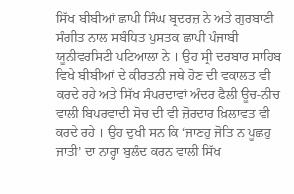ਸਿੱਖ ਬੀਬੀਆਂ ਛਾਪੀ ਸਿੰਘ ਬ੍ਰਦਰਜ਼ ਨੇ ਅਤੇ ਗੁਰਬਾਣੀ ਸੰਗੀਤ ਨਾਲ ਸਬੰਧਿਤ ਪੁਸਤਕ ਛਾਪੀ ਪੰਜਾਬੀ ਯੂਨੀਵਰਸਿਟੀ ਪਟਿਆਲਾ ਨੇ । ਉਹ ਸ੍ਰੀ ਦਰਬਾਰ ਸਾਹਿਬ ਵਿਖੇ ਬੀਬੀਆਂ ਦੇ ਕੀਰਤਨੀ ਜਥੇ ਹੋਣ ਦੀ ਵਕਾਲਤ ਵੀ ਕਰਦੇ ਰਹੇ ਅਤੇ ਸਿੱਖ ਸੰਪਰਦਾਵਾਂ ਅੰਦਰ ਫੈਲੀ ਊਚ-ਨੀਚ ਵਾਲੀ ਬਿਪਰਵਾਦੀ ਸੋਚ ਦੀ ਵੀ ਜ਼ੋਰਦਾਰ ਖ਼ਿਲਾਵਤ ਵੀ ਕਰਦੇ ਰਹੇ । ਉਹ ਦੁਖੀ ਸਨ ਕਿ ‘ਜਾਣਹੁ ਜੋਤਿ ਨ ਪੂਛਹੁ ਜਾਤੀ’ ਦਾ ਨਾਰ੍ਹਾ ਬੁਲੰਦ ਕਰਨ ਵਾਲੀ ਸਿੱਖ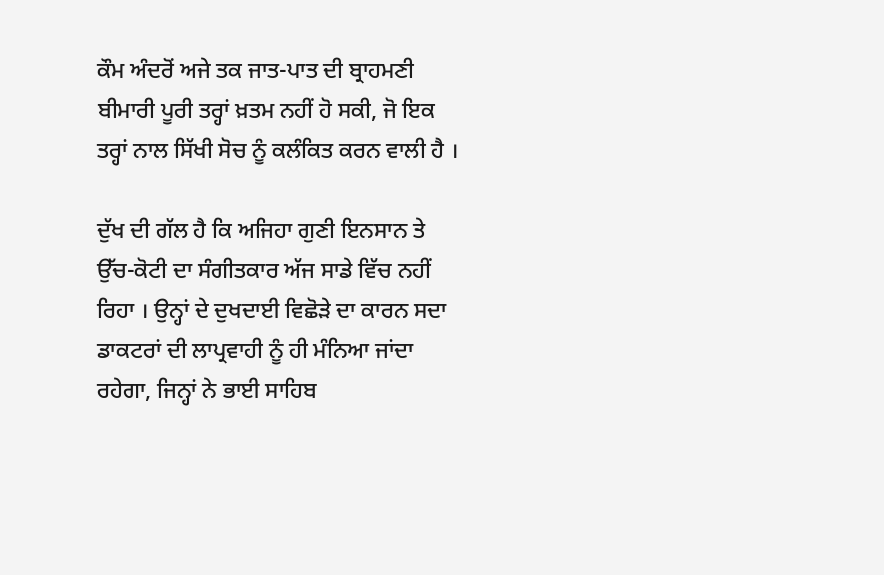ਕੌਮ ਅੰਦਰੋਂ ਅਜੇ ਤਕ ਜਾਤ-ਪਾਤ ਦੀ ਬ੍ਰਾਹਮਣੀ ਬੀਮਾਰੀ ਪੂਰੀ ਤਰ੍ਹਾਂ ਖ਼ਤਮ ਨਹੀਂ ਹੋ ਸਕੀ, ਜੋ ਇਕ ਤਰ੍ਹਾਂ ਨਾਲ ਸਿੱਖੀ ਸੋਚ ਨੂੰ ਕਲੰਕਿਤ ਕਰਨ ਵਾਲੀ ਹੈ ।

ਦੁੱਖ ਦੀ ਗੱਲ ਹੈ ਕਿ ਅਜਿਹਾ ਗੁਣੀ ਇਨਸਾਨ ਤੇ ਉੱਚ-ਕੋਟੀ ਦਾ ਸੰਗੀਤਕਾਰ ਅੱਜ ਸਾਡੇ ਵਿੱਚ ਨਹੀਂ ਰਿਹਾ । ਉਨ੍ਹਾਂ ਦੇ ਦੁਖਦਾਈ ਵਿਛੋੜੇ ਦਾ ਕਾਰਨ ਸਦਾ ਡਾਕਟਰਾਂ ਦੀ ਲਾਪ੍ਰਵਾਹੀ ਨੂੰ ਹੀ ਮੰਨਿਆ ਜਾਂਦਾ ਰਹੇਗਾ, ਜਿਨ੍ਹਾਂ ਨੇ ਭਾਈ ਸਾਹਿਬ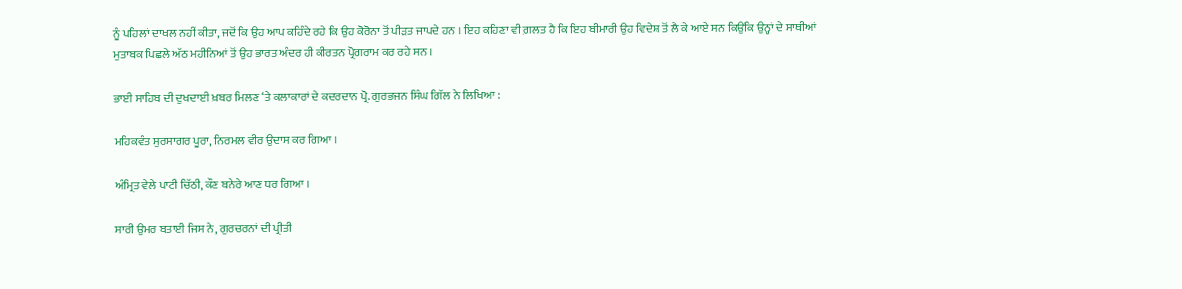ਨੂੰ ਪਹਿਲਾਂ ਦਾਖਲ ਨਹੀਂ ਕੀਤਾ, ਜਦੋਂ ਕਿ ਉਹ ਆਪ ਕਹਿੰਦੇ ਰਹੇ ਕਿ ਉਹ ਕੋਰੋਨਾ ਤੋਂ ਪੀੜਤ ਜਾਪਦੇ ਹਨ । ਇਹ ਕਹਿਣਾ ਵੀ ਗ਼ਲਤ ਹੈ ਕਿ ਇਹ ਬੀਮਾਰੀ ਉਹ ਵਿਦੇਸ਼ ਤੋਂ ਲੈ ਕੇ ਆਏ ਸਨ ਕਿਉਂਕਿ ਉਨ੍ਹਾਂ ਦੇ ਸਾਥੀਆਂ ਮੁਤਾਬਕ ਪਿਛਲੇ ਅੱਠ ਮਹੀਨਿਆਂ ਤੋਂ ਉਹ ਭਾਰਤ ਅੰਦਰ ਹੀ ਕੀਰਤਨ ਪ੍ਰੋਗਰਾਮ ਕਰ ਰਹੇ ਸਨ ।

ਭਾਈ ਸਾਹਿਬ ਦੀ ਦੁਖਦਾਈ ਖ਼ਬਰ ਮਿਲਣ ‘ਤੇ ਕਲਾਕਾਰਾਂ ਦੇ ਕਦਰਦਾਨ ਪ੍ਰੋ. ਗੁਰਭਜਨ ਸਿੰਘ ਗਿੱਲ ਨੇ ਲਿਖਿਆ :

ਮਹਿਕਵੰਤ ਸੁਰਸਾਗਰ ਪੂਰਾ, ਨਿਰਮਲ ਵੀਰ ਉਦਾਸ ਕਰ ਗਿਆ ।

ਅੰਮ੍ਰਿਤ ਵੇਲੇ ਪਾਟੀ ਚਿੱਠੀ, ਕੌਣ ਬਨੇਰੇ ਆਣ ਧਰ ਗਿਆ ।

ਸਾਰੀ ਉਮਰ ਬਤਾਈ ਜਿਸ ਨੇ, ਗੁਰਚਰਨਾਂ ਦੀ ਪ੍ਰੀਤੀ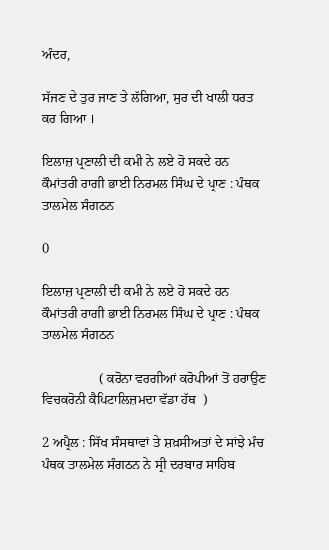ਅੰਦਰ,

ਸੱਜਣ ਦੇ ਤੁਰ ਜਾਣ ਤੇ ਲੱਗਿਆ, ਸੁਰ ਦੀ ਖਾਲੀ ਧਰਤ ਕਰ ਗਿਆ ।

ਇਲਾਜ਼ ਪ੍ਰਣਾਲੀ ਦੀ ਕਮੀ ਨੇ ਲਏ ਹੋ ਸਕਦੇ ਹਨ ਕੌਮਾਂਤਰੀ ਰਾਗੀ ਭਾਈ ਨਿਰਮਲ ਸਿੰਘ ਦੇ ਪ੍ਰਾਣ : ਪੰਥਕ ਤਾਲਮੇਲ ਸੰਗਠਨ

0

ਇਲਾਜ਼ ਪ੍ਰਣਾਲੀ ਦੀ ਕਮੀ ਨੇ ਲਏ ਹੋ ਸਕਦੇ ਹਨ ਕੌਮਾਂਤਰੀ ਰਾਗੀ ਭਾਈ ਨਿਰਮਲ ਸਿੰਘ ਦੇ ਪ੍ਰਾਣ : ਪੰਥਕ ਤਾਲਮੇਲ ਸੰਗਠਨ

                 ( ਕਰੋਨਾ ਵਰਗੀਆਂ ਕਰੋਪੀਆਂ ਤੋਂ ਹਰਾਉਣ ਵਿਚਕਰੋਨੀ ਕੈਪਿਟਾਲਿਜ਼ਮਦਾ ਵੱਡਾ ਹੱਥ  )

2 ਅਪ੍ਰੈਲ : ਸਿੱਖ ਸੰਸਥਾਵਾਂ ਤੇ ਸ਼ਖ਼ਸੀਅਤਾਂ ਦੇ ਸਾਂਝੇ ਮੰਚ ਪੰਥਕ ਤਾਲਮੇਲ ਸੰਗਠਨ ਨੇ ਸ੍ਰੀ ਦਰਬਾਰ ਸਾਹਿਬ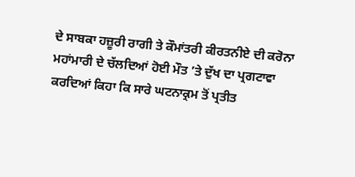ਦੇ ਸਾਬਕਾ ਹਜ਼ੂਰੀ ਰਾਗੀ ਤੇ ਕੌਮਾਂਤਰੀ ਕੀਰਤਨੀਏ ਦੀ ਕਰੋਨਾ ਮਹਾਂਮਾਰੀ ਦੇ ਚੱਲਦਿਆਂ ਹੋਈ ਮੌਤ ’ਤੇ ਦੁੱਖ ਦਾ ਪ੍ਰਗਟਾਵਾ ਕਰਦਿਆਂ ਕਿਹਾ ਕਿ ਸਾਰੇ ਘਟਨਾਕ੍ਰਮ ਤੋਂ ਪ੍ਰਤੀਤ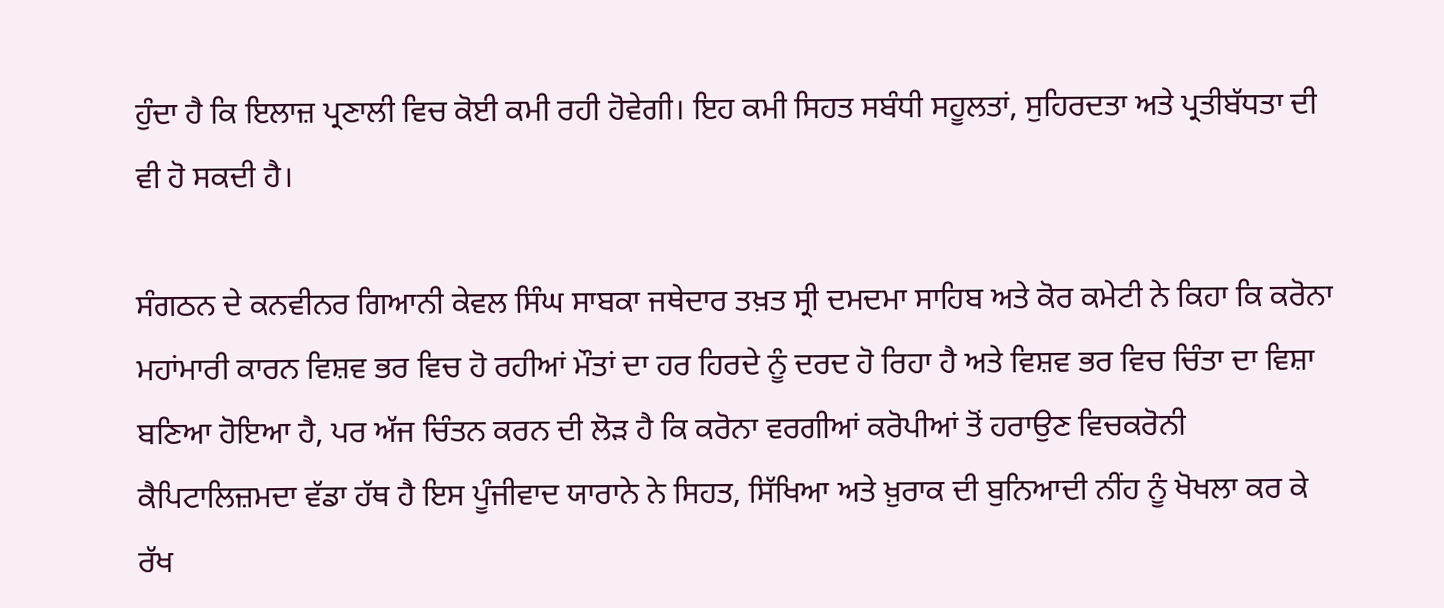ਹੁੰਦਾ ਹੈ ਕਿ ਇਲਾਜ਼ ਪ੍ਰਣਾਲੀ ਵਿਚ ਕੋਈ ਕਮੀ ਰਹੀ ਹੋਵੇਗੀ। ਇਹ ਕਮੀ ਸਿਹਤ ਸਬੰਧੀ ਸਹੂਲਤਾਂ, ਸੁਹਿਰਦਤਾ ਅਤੇ ਪ੍ਰਤੀਬੱਧਤਾ ਦੀ ਵੀ ਹੋ ਸਕਦੀ ਹੈ।

ਸੰਗਠਨ ਦੇ ਕਨਵੀਨਰ ਗਿਆਨੀ ਕੇਵਲ ਸਿੰਘ ਸਾਬਕਾ ਜਥੇਦਾਰ ਤਖ਼ਤ ਸ੍ਰੀ ਦਮਦਮਾ ਸਾਹਿਬ ਅਤੇ ਕੋਰ ਕਮੇਟੀ ਨੇ ਕਿਹਾ ਕਿ ਕਰੋਨਾ ਮਹਾਂਮਾਰੀ ਕਾਰਨ ਵਿਸ਼ਵ ਭਰ ਵਿਚ ਹੋ ਰਹੀਆਂ ਮੌਤਾਂ ਦਾ ਹਰ ਹਿਰਦੇ ਨੂੰ ਦਰਦ ਹੋ ਰਿਹਾ ਹੈ ਅਤੇ ਵਿਸ਼ਵ ਭਰ ਵਿਚ ਚਿੰਤਾ ਦਾ ਵਿਸ਼ਾ ਬਣਿਆ ਹੋਇਆ ਹੈ, ਪਰ ਅੱਜ ਚਿੰਤਨ ਕਰਨ ਦੀ ਲੋੜ ਹੈ ਕਿ ਕਰੋਨਾ ਵਰਗੀਆਂ ਕਰੋਪੀਆਂ ਤੋਂ ਹਰਾਉਣ ਵਿਚਕਰੋਨੀ ਕੈਪਿਟਾਲਿਜ਼ਮਦਾ ਵੱਡਾ ਹੱਥ ਹੈ ਇਸ ਪੂੰਜੀਵਾਦ ਯਾਰਾਨੇ ਨੇ ਸਿਹਤ, ਸਿੱਖਿਆ ਅਤੇ ਖ਼ੁਰਾਕ ਦੀ ਬੁਨਿਆਦੀ ਨੀਂਹ ਨੂੰ ਖੋਖਲਾ ਕਰ ਕੇ ਰੱਖ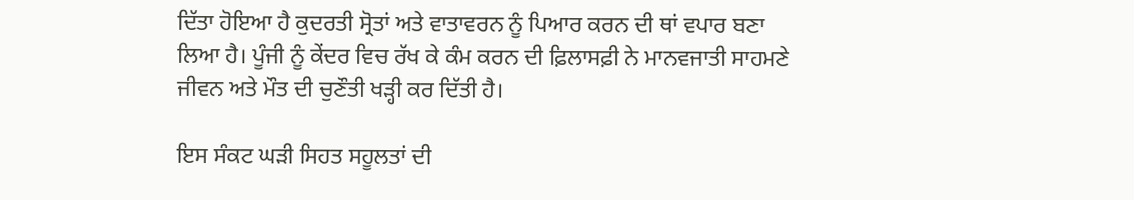ਦਿੱਤਾ ਹੋਇਆ ਹੈ ਕੁਦਰਤੀ ਸ੍ਰੋਤਾਂ ਅਤੇ ਵਾਤਾਵਰਨ ਨੂੰ ਪਿਆਰ ਕਰਨ ਦੀ ਥਾਂ ਵਪਾਰ ਬਣਾ ਲਿਆ ਹੈ। ਪੂੰਜੀ ਨੂੰ ਕੇਂਦਰ ਵਿਚ ਰੱਖ ਕੇ ਕੰਮ ਕਰਨ ਦੀ ਫ਼ਿਲਾਸਫ਼ੀ ਨੇ ਮਾਨਵਜਾਤੀ ਸਾਹਮਣੇ ਜੀਵਨ ਅਤੇ ਮੌਤ ਦੀ ਚੁਣੌਤੀ ਖੜ੍ਹੀ ਕਰ ਦਿੱਤੀ ਹੈ।

ਇਸ ਸੰਕਟ ਘੜੀ ਸਿਹਤ ਸਹੂਲਤਾਂ ਦੀ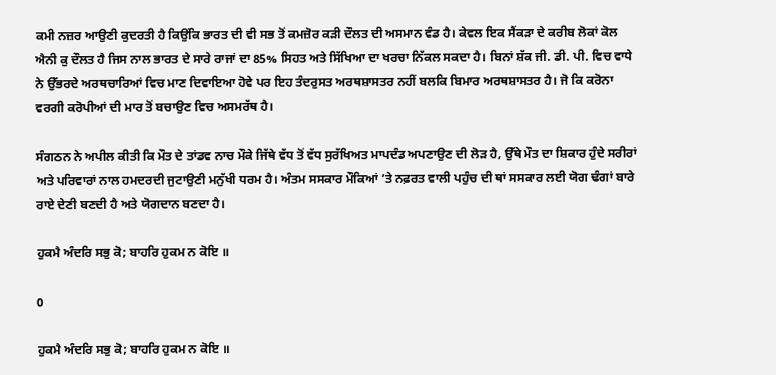ਕਮੀ ਨਜ਼ਰ ਆਉਣੀ ਕੁਦਰਤੀ ਹੈ ਕਿਉਂਕਿ ਭਾਰਤ ਦੀ ਵੀ ਸਭ ਤੋਂ ਕਮਜ਼ੋਰ ਕੜੀ ਦੌਲਤ ਦੀ ਅਸਮਾਨ ਵੰਡ ਹੈ। ਕੇਵਲ ਇਕ ਸੈਂਕੜਾ ਦੇ ਕਰੀਬ ਲੋਕਾਂ ਕੋਲ ਐਨੀ ਕੁ ਦੌਲਤ ਹੈ ਜਿਸ ਨਾਲ ਭਾਰਤ ਦੇ ਸਾਰੇ ਰਾਜਾਂ ਦਾ 85% ਸਿਹਤ ਅਤੇ ਸਿੱਖਿਆ ਦਾ ਖਰਚਾ ਨਿੱਕਲ ਸਕਦਾ ਹੈ। ਬਿਨਾਂ ਸ਼ੱਕ ਜੀ. ਡੀ. ਪੀ. ਵਿਚ ਵਾਧੇ ਨੇ ਉੱਭਰਦੇ ਅਰਥਚਾਰਿਆਂ ਵਿਚ ਮਾਣ ਦਿਵਾਇਆ ਹੋਵੇ ਪਰ ਇਹ ਤੰਦਰੁਸਤ ਅਰਥਸ਼ਾਸਤਰ ਨਹੀਂ ਬਲਕਿ ਬਿਮਾਰ ਅਰਥਸ਼ਾਸਤਰ ਹੈ। ਜੋ ਕਿ ਕਰੋਨਾ ਵਰਗੀ ਕਰੋਪੀਆਂ ਦੀ ਮਾਰ ਤੋਂ ਬਚਾਉਣ ਵਿਚ ਅਸਮਰੱਥ ਹੈ।

ਸੰਗਠਨ ਨੇ ਅਪੀਲ ਕੀਤੀ ਕਿ ਮੌਤ ਦੇ ਤਾਂਡਵ ਨਾਚ ਮੌਕੇ ਜਿੱਥੇ ਵੱਧ ਤੋਂ ਵੱਧ ਸੁਰੱਖਿਅਤ ਮਾਪਦੰਡ ਅਪਣਾਉਣ ਦੀ ਲੋੜ ਹੈ, ਉੱਥੇ ਮੌਤ ਦਾ ਸ਼ਿਕਾਰ ਹੁੰਦੇ ਸਰੀਰਾਂ ਅਤੇ ਪਰਿਵਾਰਾਂ ਨਾਲ ਹਮਦਰਦੀ ਜੁਟਾਉਣੀ ਮਨੁੱਖੀ ਧਰਮ ਹੈ। ਅੰਤਮ ਸਸਕਾਰ ਮੌਕਿਆਂ ’ਤੇ ਨਫ਼ਰਤ ਵਾਲੀ ਪਹੁੰਚ ਦੀ ਥਾਂ ਸਸਕਾਰ ਲਈ ਯੋਗ ਢੰਗਾਂ ਬਾਰੇ ਰਾਏ ਦੇਣੀ ਬਣਦੀ ਹੈ ਅਤੇ ਯੋਗਦਾਨ ਬਣਦਾ ਹੈ।

ਹੁਕਮੈ ਅੰਦਰਿ ਸਭੁ ਕੋ; ਬਾਹਰਿ ਹੁਕਮ ਨ ਕੋਇ ॥

0

ਹੁਕਮੈ ਅੰਦਰਿ ਸਭੁ ਕੋ; ਬਾਹਰਿ ਹੁਕਮ ਨ ਕੋਇ ॥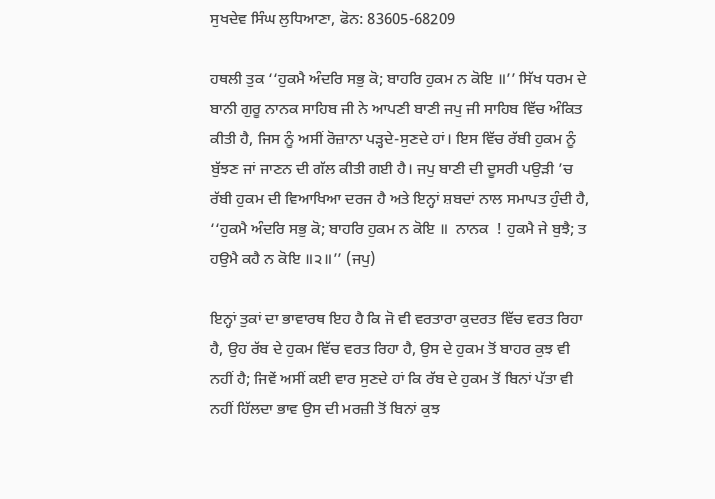ਸੁਖਦੇਵ ਸਿੰਘ ਲੁਧਿਆਣਾ, ਫੋਨ: 83605-68209

ਹਥਲੀ ਤੁਕ ‘‘ਹੁਕਮੈ ਅੰਦਰਿ ਸਭੁ ਕੋ; ਬਾਹਰਿ ਹੁਕਮ ਨ ਕੋਇ ॥’’ ਸਿੱਖ ਧਰਮ ਦੇ ਬਾਨੀ ਗੁਰੂ ਨਾਨਕ ਸਾਹਿਬ ਜੀ ਨੇ ਆਪਣੀ ਬਾਣੀ ਜਪੁ ਜੀ ਸਾਹਿਬ ਵਿੱਚ ਅੰਕਿਤ ਕੀਤੀ ਹੈ, ਜਿਸ ਨੂੰ ਅਸੀਂ ਰੋਜ਼ਾਨਾ ਪੜ੍ਹਦੇ-ਸੁਣਦੇ ਹਾਂ। ਇਸ ਵਿੱਚ ਰੱਬੀ ਹੁਕਮ ਨੂੰ ਬੁੱਝਣ ਜਾਂ ਜਾਣਨ ਦੀ ਗੱਲ ਕੀਤੀ ਗਈ ਹੈ। ਜਪੁ ਬਾਣੀ ਦੀ ਦੂਸਰੀ ਪਉੜੀ ’ਚ ਰੱਬੀ ਹੁਕਮ ਦੀ ਵਿਆਖਿਆ ਦਰਜ ਹੈ ਅਤੇ ਇਨ੍ਹਾਂ ਸ਼ਬਦਾਂ ਨਾਲ ਸਮਾਪਤ ਹੁੰਦੀ ਹੈ, ‘‘ਹੁਕਮੈ ਅੰਦਰਿ ਸਭੁ ਕੋ; ਬਾਹਰਿ ਹੁਕਮ ਨ ਕੋਇ ॥  ਨਾਨਕ  ! ਹੁਕਮੈ ਜੇ ਬੁਝੈ; ਤ ਹਉਮੈ ਕਹੈ ਨ ਕੋਇ ॥੨॥’’ (ਜਪੁ)

ਇਨ੍ਹਾਂ ਤੁਕਾਂ ਦਾ ਭਾਵਾਰਥ ਇਹ ਹੈ ਕਿ ਜੋ ਵੀ ਵਰਤਾਰਾ ਕੁਦਰਤ ਵਿੱਚ ਵਰਤ ਰਿਹਾ ਹੈ, ਉਹ ਰੱਬ ਦੇ ਹੁਕਮ ਵਿੱਚ ਵਰਤ ਰਿਹਾ ਹੈ, ਉਸ ਦੇ ਹੁਕਮ ਤੋਂ ਬਾਹਰ ਕੁਝ ਵੀ ਨਹੀਂ ਹੈ; ਜਿਵੇਂ ਅਸੀਂ ਕਈ ਵਾਰ ਸੁਣਦੇ ਹਾਂ ਕਿ ਰੱਬ ਦੇ ਹੁਕਮ ਤੋਂ ਬਿਨਾਂ ਪੱਤਾ ਵੀ ਨਹੀਂ ਹਿੱਲਦਾ ਭਾਵ ਉਸ ਦੀ ਮਰਜ਼ੀ ਤੋਂ ਬਿਨਾਂ ਕੁਝ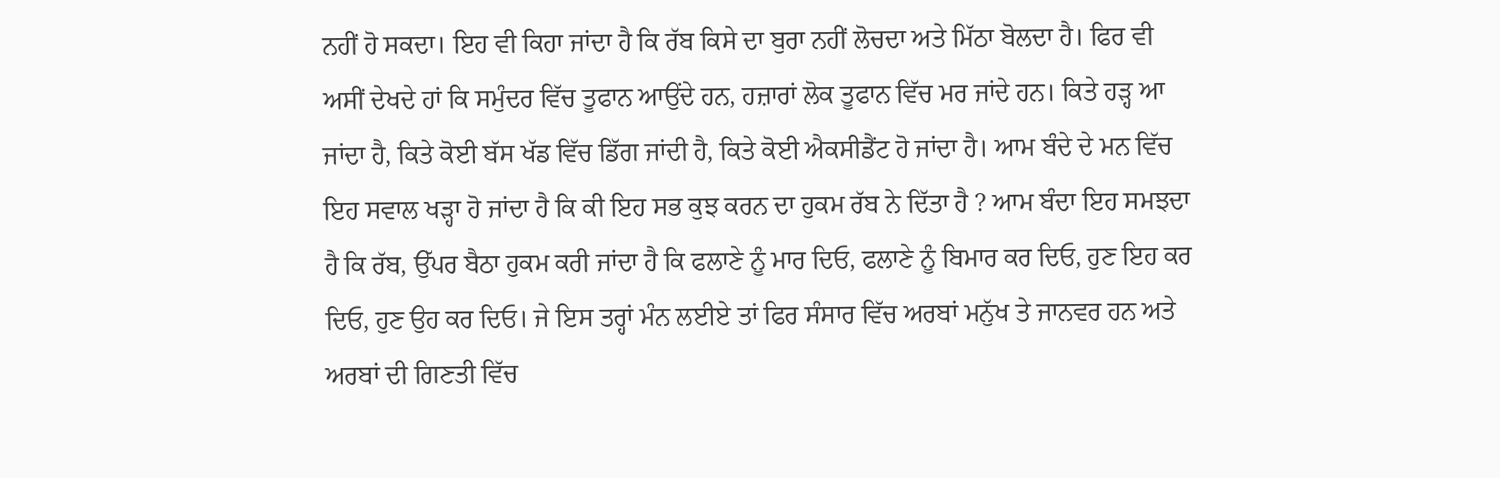ਨਹੀਂ ਹੋ ਸਕਦਾ। ਇਹ ਵੀ ਕਿਹਾ ਜਾਂਦਾ ਹੈ ਕਿ ਰੱਬ ਕਿਸੇ ਦਾ ਬੁਰਾ ਨਹੀਂ ਲੋਚਦਾ ਅਤੇ ਮਿੱਠਾ ਬੋਲਦਾ ਹੈ। ਫਿਰ ਵੀ ਅਸੀਂ ਦੇਖਦੇ ਹਾਂ ਕਿ ਸਮੁੰਦਰ ਵਿੱਚ ਤੂਫਾਨ ਆਉਂਦੇ ਹਨ, ਹਜ਼ਾਰਾਂ ਲੋਕ ਤੂਫਾਨ ਵਿੱਚ ਮਰ ਜਾਂਦੇ ਹਨ। ਕਿਤੇ ਹੜ੍ਹ ਆ ਜਾਂਦਾ ਹੈ, ਕਿਤੇ ਕੋਈ ਬੱਸ ਖੱਡ ਵਿੱਚ ਡਿੱਗ ਜਾਂਦੀ ਹੈ, ਕਿਤੇ ਕੋਈ ਐਕਸੀਡੈਂਟ ਹੋ ਜਾਂਦਾ ਹੈ। ਆਮ ਬੰਦੇ ਦੇ ਮਨ ਵਿੱਚ ਇਹ ਸਵਾਲ ਖੜ੍ਹਾ ਹੋ ਜਾਂਦਾ ਹੈ ਕਿ ਕੀ ਇਹ ਸਭ ਕੁਝ ਕਰਨ ਦਾ ਹੁਕਮ ਰੱਬ ਨੇ ਦਿੱਤਾ ਹੈ ? ਆਮ ਬੰਦਾ ਇਹ ਸਮਝਦਾ ਹੈ ਕਿ ਰੱਬ, ਉੱਪਰ ਬੈਠਾ ਹੁਕਮ ਕਰੀ ਜਾਂਦਾ ਹੈ ਕਿ ਫਲਾਣੇ ਨੂੰ ਮਾਰ ਦਿਓ, ਫਲਾਣੇ ਨੂੰ ਬਿਮਾਰ ਕਰ ਦਿਓ, ਹੁਣ ਇਹ ਕਰ ਦਿਓ, ਹੁਣ ਉਹ ਕਰ ਦਿਓ। ਜੇ ਇਸ ਤਰ੍ਹਾਂ ਮੰਨ ਲਈਏ ਤਾਂ ਫਿਰ ਸੰਸਾਰ ਵਿੱਚ ਅਰਬਾਂ ਮਨੁੱਖ ਤੇ ਜਾਨਵਰ ਹਨ ਅਤੇ ਅਰਬਾਂ ਦੀ ਗਿਣਤੀ ਵਿੱਚ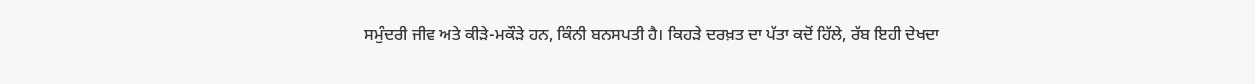ਸਮੁੰਦਰੀ ਜੀਵ ਅਤੇ ਕੀੜੇ-ਮਕੌੜੇ ਹਨ, ਕਿੰਨੀ ਬਨਸਪਤੀ ਹੈ। ਕਿਹੜੇ ਦਰਖ਼ਤ ਦਾ ਪੱਤਾ ਕਦੋਂ ਹਿੱਲੇ, ਰੱਬ ਇਹੀ ਦੇਖਦਾ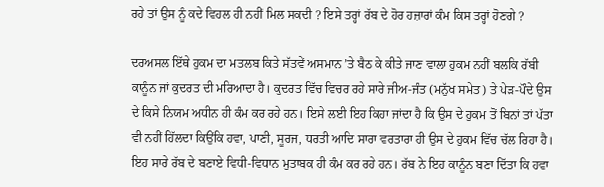ਰਹੇ ਤਾਂ ਉਸ ਨੂੰ ਕਦੇ ਵਿਹਲ ਹੀ ਨਹੀਂ ਮਿਲ ਸਕਦੀ ? ਇਸੇ ਤਰ੍ਹਾਂ ਰੱਬ ਦੇ ਹੋਰ ਹਜ਼ਾਰਾਂ ਕੰਮ ਕਿਸ ਤਰ੍ਹਾਂ ਹੋਣਗੇ ?

ਦਰਅਸਲ ਇੱਥੇ ਹੁਕਮ ਦਾ ਮਤਲਬ ਕਿਤੇ ਸੱਤਵੇਂ ਅਸਮਾਨ ’ਤੇ ਬੈਠ ਕੇ ਕੀਤੇ ਜਾਣ ਵਾਲਾ ਹੁਕਮ ਨਹੀਂ ਬਲਕਿ ਰੱਬੀ ਕਾਨੂੰਨ ਜਾਂ ਕੁਦਰਤ ਦੀ ਮਰਿਆਦਾ ਹੈ। ਕੁਦਰਤ ਵਿੱਚ ਵਿਚਰ ਰਹੇ ਸਾਰੇ ਜੀਅ-ਜੰਤ (ਮਨੁੱਖ ਸਮੇਤ) ਤੇ ਪੇੜ-ਪੌਦੇ ਉਸ ਦੇ ਕਿਸੇ ਨਿਯਮ ਅਧੀਨ ਹੀ ਕੰਮ ਕਰ ਰਹੇ ਹਨ। ਇਸੇ ਲਈ ਇਹ ਕਿਹਾ ਜਾਂਦਾ ਹੈ ਕਿ ਉਸ ਦੇ ਹੁਕਮ ਤੋਂ ਬਿਨਾਂ ਤਾਂ ਪੱਤਾ ਵੀ ਨਹੀਂ ਹਿੱਲਦਾ ਕਿਉਂਕਿ ਹਵਾ, ਪਾਣੀ, ਸੂਰਜ, ਧਰਤੀ ਆਦਿ ਸਾਰਾ ਵਰਤਾਰਾ ਹੀ ਉਸ ਦੇ ਹੁਕਮ ਵਿੱਚ ਚੱਲ ਰਿਹਾ ਹੈ। ਇਹ ਸਾਰੇ ਰੱਬ ਦੇ ਬਣਾਏ ਵਿਧੀ-ਵਿਧਾਨ ਮੁਤਾਬਕ ਹੀ ਕੰਮ ਕਰ ਰਹੇ ਹਨ। ਰੱਬ ਨੇ ਇਹ ਕਾਨੂੰਨ ਬਣਾ ਦਿੱਤਾ ਕਿ ਹਵਾ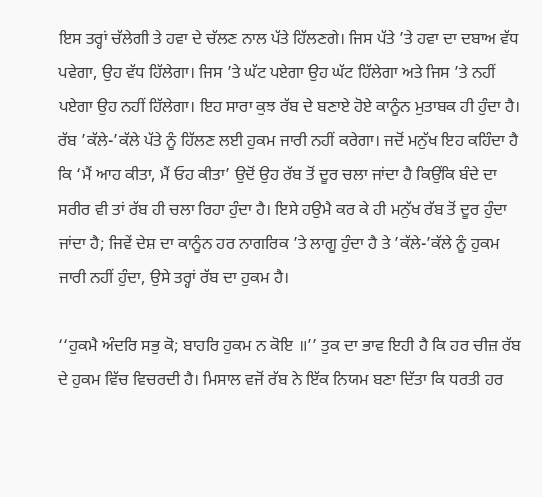ਇਸ ਤਰ੍ਹਾਂ ਚੱਲੇਗੀ ਤੇ ਹਵਾ ਦੇ ਚੱਲਣ ਨਾਲ ਪੱਤੇ ਹਿੱਲਣਗੇ। ਜਿਸ ਪੱਤੇ ’ਤੇ ਹਵਾ ਦਾ ਦਬਾਅ ਵੱਧ ਪਵੇਗਾ, ਉਹ ਵੱਧ ਹਿੱਲੇਗਾ। ਜਿਸ ’ਤੇ ਘੱਟ ਪਏਗਾ ਉਹ ਘੱਟ ਹਿੱਲੇਗਾ ਅਤੇ ਜਿਸ ’ਤੇ ਨਹੀਂ ਪਏਗਾ ਉਹ ਨਹੀਂ ਹਿੱਲੇਗਾ। ਇਹ ਸਾਰਾ ਕੁਝ ਰੱਬ ਦੇ ਬਣਾਏ ਹੋਏ ਕਾਨੂੰਨ ਮੁਤਾਬਕ ਹੀ ਹੁੰਦਾ ਹੈ। ਰੱਬ ’ਕੱਲੇ-’ਕੱਲੇ ਪੱਤੇ ਨੂੰ ਹਿੱਲਣ ਲਈ ਹੁਕਮ ਜਾਰੀ ਨਹੀਂ ਕਰੇਗਾ। ਜਦੋਂ ਮਨੁੱਖ ਇਹ ਕਹਿੰਦਾ ਹੈ ਕਿ ‘ਮੈਂ ਆਹ ਕੀਤਾ, ਮੈਂ ਓਹ ਕੀਤਾ’ ਉਦੋਂ ਉਹ ਰੱਬ ਤੋਂ ਦੂਰ ਚਲਾ ਜਾਂਦਾ ਹੈ ਕਿਉਂਕਿ ਬੰਦੇ ਦਾ ਸਰੀਰ ਵੀ ਤਾਂ ਰੱਬ ਹੀ ਚਲਾ ਰਿਹਾ ਹੁੰਦਾ ਹੈ। ਇਸੇ ਹਉਮੈ ਕਰ ਕੇ ਹੀ ਮਨੁੱਖ ਰੱਬ ਤੋਂ ਦੂਰ ਹੁੰਦਾ ਜਾਂਦਾ ਹੈ; ਜਿਵੇਂ ਦੇਸ਼ ਦਾ ਕਾਨੂੰਨ ਹਰ ਨਾਗਰਿਕ ’ਤੇ ਲਾਗੂ ਹੁੰਦਾ ਹੈ ਤੇ ’ਕੱਲੇ-’ਕੱਲੇ ਨੂੰ ਹੁਕਮ ਜਾਰੀ ਨਹੀਂ ਹੁੰਦਾ, ਉਸੇ ਤਰ੍ਹਾਂ ਰੱਬ ਦਾ ਹੁਕਮ ਹੈ।

‘‘ਹੁਕਮੈ ਅੰਦਰਿ ਸਭੁ ਕੋ; ਬਾਹਰਿ ਹੁਕਮ ਨ ਕੋਇ ॥’’ ਤੁਕ ਦਾ ਭਾਵ ਇਹੀ ਹੈ ਕਿ ਹਰ ਚੀਜ਼ ਰੱਬ ਦੇ ਹੁਕਮ ਵਿੱਚ ਵਿਚਰਦੀ ਹੈ। ਮਿਸਾਲ ਵਜੋਂ ਰੱਬ ਨੇ ਇੱਕ ਨਿਯਮ ਬਣਾ ਦਿੱਤਾ ਕਿ ਧਰਤੀ ਹਰ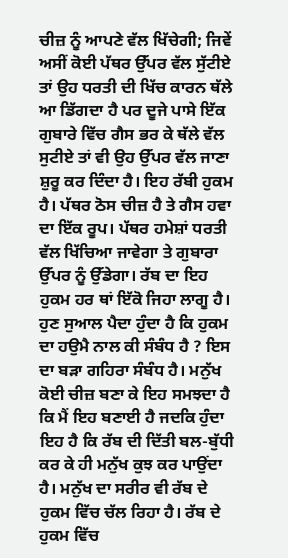ਚੀਜ਼ ਨੂੰ ਆਪਣੇ ਵੱਲ ਖਿੱਚੇਗੀ; ਜਿਵੇਂ ਅਸੀਂ ਕੋਈ ਪੱਥਰ ਉੱਪਰ ਵੱਲ ਸੁੱਟੀਏ ਤਾਂ ਉਹ ਧਰਤੀ ਦੀ ਖਿੱਚ ਕਾਰਨ ਥੱਲੇ ਆ ਡਿੱਗਦਾ ਹੈ ਪਰ ਦੂਜੇ ਪਾਸੇ ਇੱਕ ਗੁਬਾਰੇ ਵਿੱਚ ਗੈਸ ਭਰ ਕੇ ਥੱਲੇ ਵੱਲ ਸੁਟੀਏ ਤਾਂ ਵੀ ਉਹ ਉੱਪਰ ਵੱਲ ਜਾਣਾ ਸ਼ੁਰੂ ਕਰ ਦਿੰਦਾ ਹੈ। ਇਹ ਰੱਬੀ ਹੁਕਮ ਹੈ। ਪੱਥਰ ਠੋਸ ਚੀਜ਼ ਹੈ ਤੇ ਗੈਸ ਹਵਾ ਦਾ ਇੱਕ ਰੂਪ। ਪੱਥਰ ਹਮੇਸ਼ਾਂ ਧਰਤੀ ਵੱਲ ਖਿੱਚਿਆ ਜਾਵੇਗਾ ਤੇ ਗੁਬਾਰਾ ਉੱਪਰ ਨੂੰ ਉੱਡੇਗਾ। ਰੱਬ ਦਾ ਇਹ ਹੁਕਮ ਹਰ ਥਾਂ ਇੱਕੋ ਜਿਹਾ ਲਾਗੂ ਹੈ। ਹੁਣ ਸੁਆਲ ਪੈਦਾ ਹੁੰਦਾ ਹੈ ਕਿ ਹੁਕਮ ਦਾ ਹਉਮੈ ਨਾਲ ਕੀ ਸੰਬੰਧ ਹੈ ? ਇਸ ਦਾ ਬੜਾ ਗਹਿਰਾ ਸੰਬੰਧ ਹੈ। ਮਨੁੱਖ ਕੋਈ ਚੀਜ਼ ਬਣਾ ਕੇ ਇਹ ਸਮਝਦਾ ਹੈ ਕਿ ਮੈਂ ਇਹ ਬਣਾਈ ਹੈ ਜਦਕਿ ਹੁੰਦਾ ਇਹ ਹੈ ਕਿ ਰੱਬ ਦੀ ਦਿੱਤੀ ਬਲ-ਬੁੱਧੀ ਕਰ ਕੇ ਹੀ ਮਨੁੱਖ ਕੁਝ ਕਰ ਪਾਉਂਦਾ ਹੈ। ਮਨੁੱਖ ਦਾ ਸਰੀਰ ਵੀ ਰੱਬ ਦੇ ਹੁਕਮ ਵਿੱਚ ਚੱਲ ਰਿਹਾ ਹੈ। ਰੱਬ ਦੇ ਹੁਕਮ ਵਿੱਚ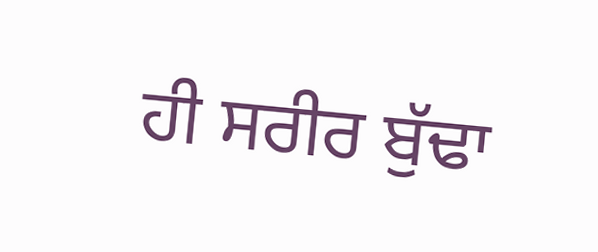ਹੀ ਸਰੀਰ ਬੁੱਢਾ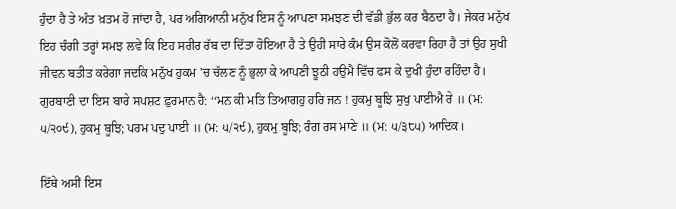ਹੁੰਦਾ ਹੈ ਤੇ ਅੰਤ ਖ਼ਤਮ ਹੋ ਜਾਂਦਾ ਹੈ, ਪਰ ਅਗਿਆਨੀ ਮਨੁੱਖ ਇਸ ਨੂੰ ਆਪਣਾ ਸਮਝਣ ਦੀ ਵੱਡੀ ਭੁੱਲ ਕਰ ਬੈਠਦਾ ਹੈ। ਜੇਕਰ ਮਨੁੱਖ ਇਹ ਚੰਗੀ ਤਰ੍ਹਾਂ ਸਮਝ ਲਵੇ ਕਿ ਇਹ ਸਰੀਰ ਰੱਬ ਦਾ ਦਿੱਤਾ ਹੋਇਆ ਹੈ ਤੇ ਉਹੀ ਸਾਰੇ ਕੰਮ ਉਸ ਕੋਲੋਂ ਕਰਵਾ ਰਿਹਾ ਹੈ ਤਾਂ ਉਹ ਸੁਖੀ ਜੀਵਨ ਬਤੀਤ ਕਰੇਗਾ ਜਦਕਿ ਮਨੁੱਖ ਹੁਕਮ ’ਚ ਚੱਲਣ ਨੂੰ ਭੁਲਾ ਕੇ ਆਪਣੀ ਝੂਠੀ ਹਉਮੈ ਵਿੱਚ ਫਸ ਕੇ ਦੁਖੀ ਹੁੰਦਾ ਰਹਿੰਦਾ ਹੈ। ਗੁਰਬਾਣੀ ਦਾ ਇਸ ਬਾਰੇ ਸਪਸ਼ਟ ਫ਼ੁਰਮਾਨ ਹੈ: ‘‘ਮਨ ਕੀ ਮਤਿ ਤਿਆਗਹੁ ਹਰਿ ਜਨ ! ਹੁਕਮੁ ਬੂਝਿ ਸੁਖੁ ਪਾਈਐ ਰੇ ॥ (ਮ: ੫/੨੦੯), ਹੁਕਮੁ ਬੂਝਿ; ਪਰਮ ਪਦੁ ਪਾਈ ॥ (ਮ: ੫/੨੯), ਹੁਕਮੁ ਬੂਝਿ; ਰੰਗ ਰਸ ਮਾਣੇ ॥ (ਮ: ੫/੩੮੫) ਆਦਿਕ।

ਇੱਥੇ ਅਸੀਂ ਇਸ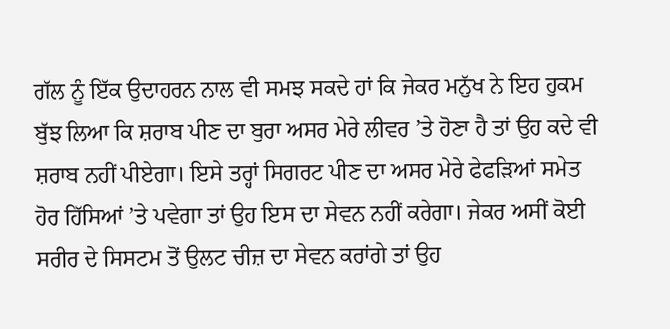ਗੱਲ ਨੂੰ ਇੱਕ ਉਦਾਹਰਨ ਨਾਲ ਵੀ ਸਮਝ ਸਕਦੇ ਹਾਂ ਕਿ ਜੇਕਰ ਮਨੁੱਖ ਨੇ ਇਹ ਹੁਕਮ ਬੁੱਝ ਲਿਆ ਕਿ ਸ਼ਰਾਬ ਪੀਣ ਦਾ ਬੁਰਾ ਅਸਰ ਮੇਰੇ ਲੀਵਰ ’ਤੇ ਹੋਣਾ ਹੈ ਤਾਂ ਉਹ ਕਦੇ ਵੀ ਸ਼ਰਾਬ ਨਹੀਂ ਪੀਏਗਾ। ਇਸੇ ਤਰ੍ਹਾਂ ਸਿਗਰਟ ਪੀਣ ਦਾ ਅਸਰ ਮੇਰੇ ਫੇਫੜਿਆਂ ਸਮੇਤ ਹੋਰ ਹਿੱਸਿਆਂ ’ਤੇ ਪਵੇਗਾ ਤਾਂ ਉਹ ਇਸ ਦਾ ਸੇਵਨ ਨਹੀਂ ਕਰੇਗਾ। ਜੇਕਰ ਅਸੀਂ ਕੋਈ ਸਰੀਰ ਦੇ ਸਿਸਟਮ ਤੋਂ ਉਲਟ ਚੀਜ਼ ਦਾ ਸੇਵਨ ਕਰਾਂਗੇ ਤਾਂ ਉਹ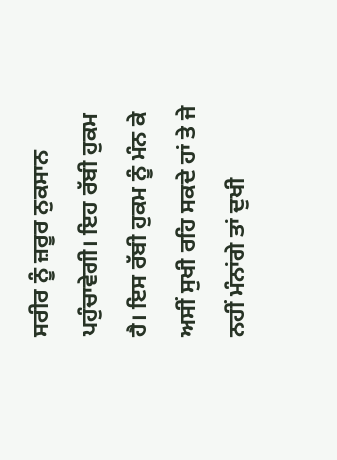ਸਰੀਰ ਨੂੰ ਜ਼ਰੂਰ ਨੁਕਸਾਨ ਪਹੁੰਚਾਵੇਗੀ। ਇਹ ਰੱਬੀ ਹੁਕਮ ਹੈ। ਇਸ ਰੱਬੀ ਹੁਕਮ ਨੂੰ ਮੰਨ ਕੇ ਅਸੀਂ ਸੁਖੀ ਰਹਿ ਸਕਦੇ ਹਾਂ ਤੇ ਜੇ ਨਹੀਂ ਮੰਨਾਂਗੇ ਤਾਂ ਦੁਖੀ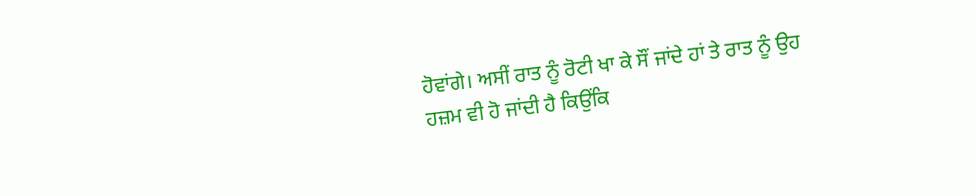ਹੋਵਾਂਗੇ। ਅਸੀਂ ਰਾਤ ਨੂੰ ਰੋਟੀ ਖਾ ਕੇ ਸੌਂ ਜਾਂਦੇ ਹਾਂ ਤੇ ਰਾਤ ਨੂੰ ਉਹ ਹਜ਼ਮ ਵੀ ਹੋ ਜਾਂਦੀ ਹੈ ਕਿਉਂਕਿ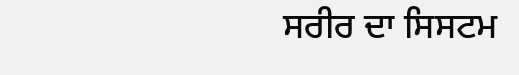ਸਰੀਰ ਦਾ ਸਿਸਟਮ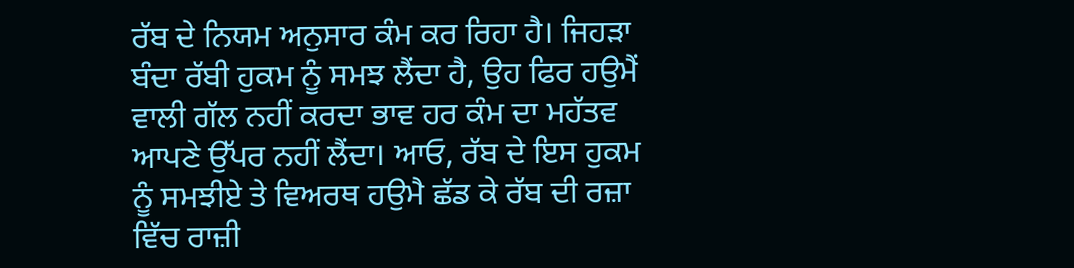ਰੱਬ ਦੇ ਨਿਯਮ ਅਨੁਸਾਰ ਕੰਮ ਕਰ ਰਿਹਾ ਹੈ। ਜਿਹੜਾ ਬੰਦਾ ਰੱਬੀ ਹੁਕਮ ਨੂੰ ਸਮਝ ਲੈਂਦਾ ਹੈ, ਉਹ ਫਿਰ ਹਉਮੈਂ ਵਾਲੀ ਗੱਲ ਨਹੀਂ ਕਰਦਾ ਭਾਵ ਹਰ ਕੰਮ ਦਾ ਮਹੱਤਵ ਆਪਣੇ ਉੱਪਰ ਨਹੀਂ ਲੈਂਦਾ। ਆਓ, ਰੱਬ ਦੇ ਇਸ ਹੁਕਮ ਨੂੰ ਸਮਝੀਏ ਤੇ ਵਿਅਰਥ ਹਉਮੈ ਛੱਡ ਕੇ ਰੱਬ ਦੀ ਰਜ਼ਾ ਵਿੱਚ ਰਾਜ਼ੀ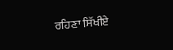ਰਹਿਣਾ ਸਿੱਖੀਏ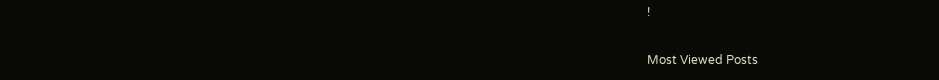!

Most Viewed Posts